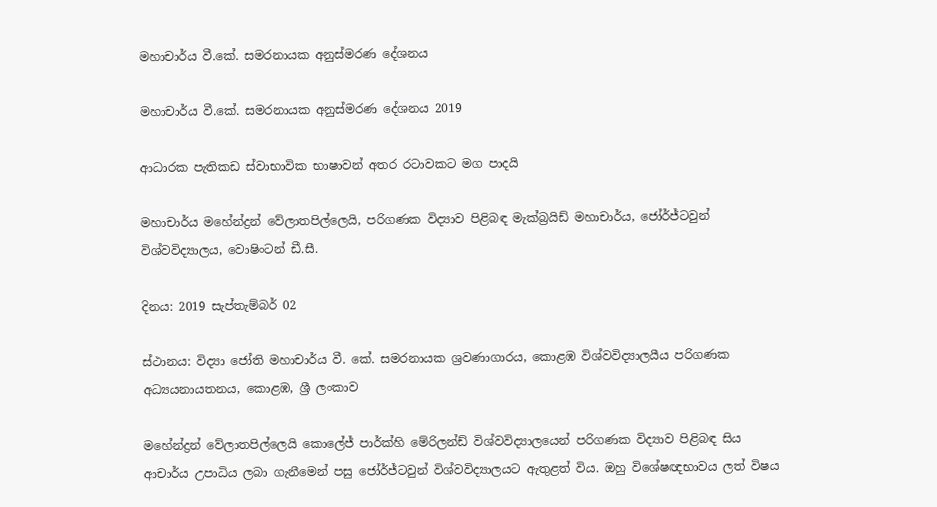මහාචාර්ය වී.කේ. සමරනායක අනුස්මරණ දේශනය

මහාචාර්ය වී.කේ. සමරනායක අනුස්මරණ දේශනය 2019

ආධාරක පැතිකඩ ස්වාභාවික භාෂාවන් අතර රටාවකට මග පාදයි

මහාචාර්ය මහේන්ද්‍රන් වේලාතපිල්ලෙයි, පරිගණක විද්‍යාව පිළිබඳ මැක්බ්‍රයිඩ් මහාචාර්ය, ජෝර්ජ්ටවුන් විශ්වවිද්‍යාලය, වොෂිංටන් ඩී.සී.

දිනය: 2019 සැප්තැම්බර් 02

ස්ථානය: විද්‍යා ජෝති මහාචාර්ය වී. කේ. සමරනායක ශ්‍රවණාගාරය, කොළඹ විශ්වවිද්‍යාලයීය පරිගණක අධ්‍යයනායතනය, කොළඹ, ශ්‍රී ලංකාව

මහේන්ද්‍රන් වේලාතපිල්ලෙයි කොලේජ් පාර්ක්හි මේරිලන්ඩ් විශ්වවිද්‍යාලයෙන් පරිගණක විද්‍යාව පිළිබඳ සිය ආචාර්ය උපාධිය ලබා ගැනීමෙන් පසු ජෝර්ජ්ටවුන් විශ්වවිද්‍යාලයට ඇතුළත් විය. ඔහු විශේෂඥභාවය ලත් විෂය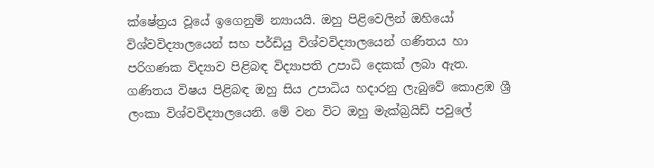ක්ෂේත්‍රය වූයේ ඉගෙනුම් න්‍යායයි. ඔහු පිළිවෙලින් ඔහියෝ විශ්වවිද්‍යාලයෙන් සහ පර්ඩියු විශ්වවිද්‍යාලයෙන් ගණිතය හා පරිගණක විද්‍යාව පිළිබඳ විද්‍යාපති උපාධි දෙකක් ලබා ඇත. ගණිතය විෂය පිළිබඳ ඔහු සිය උපාධිය හදාරනු ලැබුවේ කොළඹ ශ්‍රී ලංකා විශ්වවිද්‍යාලයෙනි. මේ වන විට ඔහු මැක්බ්‍රයිඩ් පවුලේ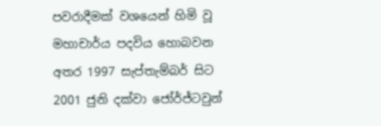පවරාදීමක් වශයෙන් හිමි වූ මහාචාර්ය පදවිය හොබවන අතර 1997 සැප්තැම්බර් සිට 2001 ජුනි දක්වා ජෝර්ජ්ටවුන්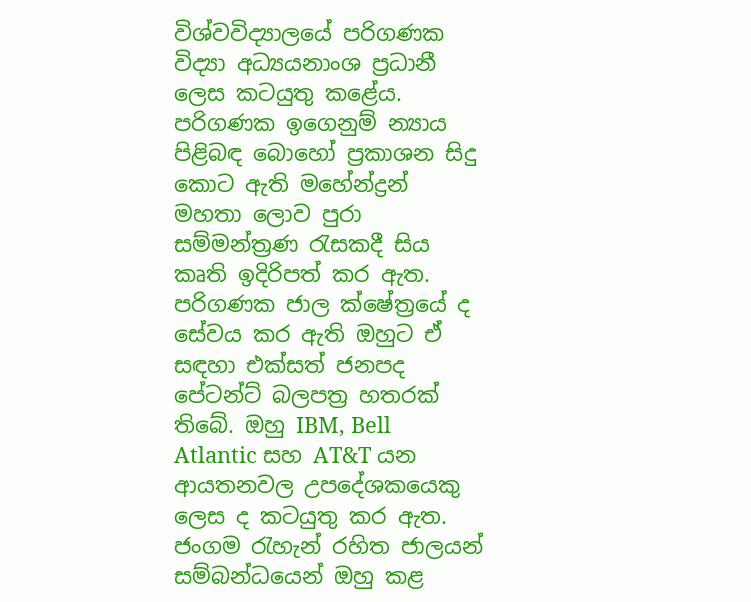විශ්වවිද්‍යාලයේ පරිගණක විද්‍යා අධ්‍යයනාංශ ප්‍රධානී ලෙස කටයුතු කළේය. පරිගණක ඉගෙනුම් න්‍යාය පිළිබඳ බොහෝ ප්‍රකාශන සිදු කොට ඇති මහේන්ද්‍රන් මහතා ලොව පුරා සම්මන්ත්‍රණ රැසකදී සිය කෘති ඉදිරිපත් කර ඇත. පරිගණක ජාල ක්ෂේත්‍රයේ ද සේවය කර ඇති ඔහුට ඒ සඳහා එක්සත් ජනපද පේටන්ට් බලපත්‍ර හතරක් තිබේ. ඔහු IBM, Bell Atlantic සහ AT&T යන ආයතනවල උපදේශකයෙකු ලෙස ද කටයුතු කර ඇත. ජංගම රැහැන් රහිත ජාලයන් සම්බන්ධයෙන් ඔහු කළ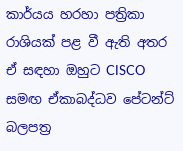කාර්යය හරහා පත්‍රිකා රාශියක් පළ වී ඇති අතර ඒ සඳහා ඔහුට CISCO සමඟ ඒකාබද්ධව පේටන්ට් බලපත්‍ර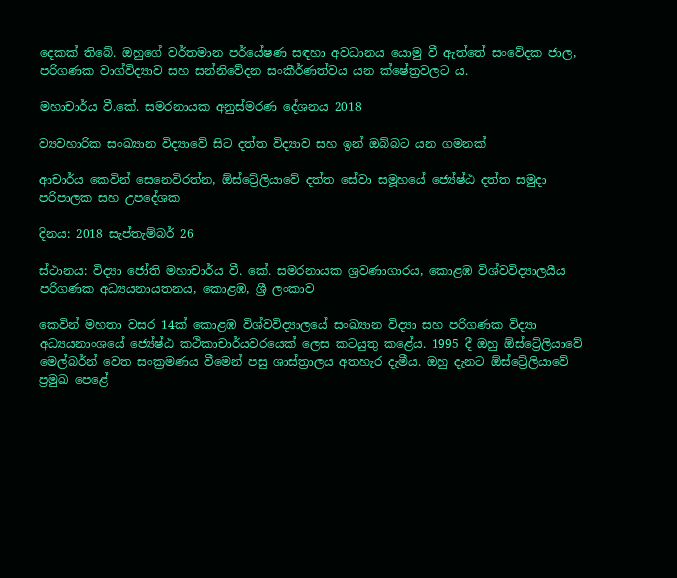දෙකක් තිබේ. ඔහුගේ වර්තමාන පර්යේෂණ සඳහා අවධානය යොමු වී ඇත්තේ සංවේදක ජාල, පරිගණක වාග්විද්‍යාව සහ සන්නිවේදන සංකීර්ණත්වය යන ක්ෂේත්‍රවලට ය.

මහාචාර්ය වී.කේ. සමරනායක අනුස්මරණ දේශනය 2018

ව්‍යවහාරික සංඛ්‍යාන විද්‍යාවේ සිට දත්ත විද්‍යාව සහ ඉන් ඔබ්බට යන ගමනක්

ආචාර්ය කෙවින් සෙනෙවිරත්න, ඕස්ට්‍රේලියාවේ දත්ත සේවා සමූහයේ ජ්‍යේෂ්ඨ දත්ත සමුදා පරිපාලක සහ උපදේශක

දිනය: 2018 සැප්තැම්බර් 26

ස්ථානය: විද්‍යා ජෝති මහාචාර්ය වී. කේ. සමරනායක ශ්‍රවණාගාරය, කොළඹ විශ්වවිද්‍යාලයීය පරිගණක අධ්‍යයනායතනය, කොළඹ, ශ්‍රී ලංකාව

කෙවින් මහතා වසර 14ක් කොළඹ විශ්වවිද්‍යාලයේ සංඛ්‍යාන විද්‍යා සහ පරිගණක විද්‍යා අධ්‍යයනාංශයේ ජ්‍යේෂ්ඨ කථිකාචාර්යවරයෙක් ලෙස කටයුතු කළේය. 1995 දී ඔහු ඕස්ට්‍රේලියාවේ මෙල්බර්න් වෙත සංක්‍රමණය වීමෙන් පසු ශාස්ත්‍රාලය අතහැර දැමීය. ඔහු දැනට ඕස්ට්‍රේලියාවේ ප්‍රමුඛ පෙළේ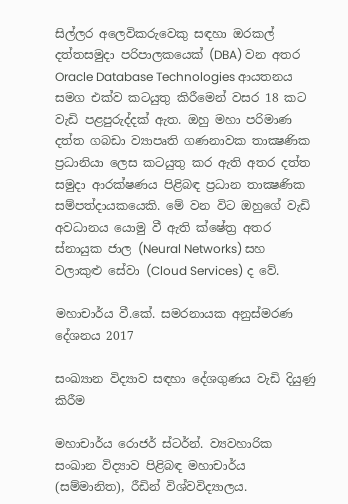සිල්ලර අලෙවිකරුවෙකු සඳහා ඔරකල් දත්තසමුදා පරිපාලකයෙක් (DBA) වන අතර Oracle Database Technologies ආයතනය සමග එක්ව කටයුතු කිරීමෙන් වසර 18 කට වැඩි පළපුරුද්දක් ඇත. ඔහු මහා පරිමාණ දත්ත ගබඩා ව්‍යාපෘති ගණනාවක තාක්‍ෂණික ප්‍රධානියා ලෙස කටයුතු කර ඇති අතර දත්ත සමුදා ආරක්ෂණය පිළිබඳ ප්‍රධාන තාක්‍ෂණික සම්පත්දායකයෙකි. මේ වන විට ඔහුගේ වැඩි අවධානය යොමු වී ඇති ක්ෂේත්‍ර අතර ස්නායුක ජාල (Neural Networks) සහ වලාකුළු සේවා (Cloud Services) ද වේ.

මහාචාර්ය වී.කේ. සමරනායක අනුස්මරණ දේශනය 2017

සංඛ්‍යාන විද්‍යාව සඳහා දේශගුණය වැඩි දියුණු කිරීම

මහාචාර්ය රොජර් ස්ටර්න්. ව්‍යවහාරික සංඛාන විද්‍යාව පිළිබඳ මහාචාර්ය (සම්මානිත), රීඩින් විශ්වවිද්‍යාලය.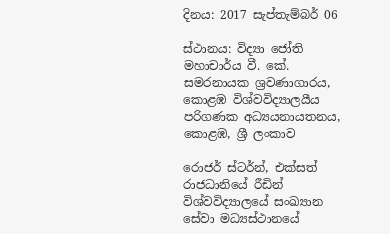දිනය: 2017 සැප්තැම්බර් 06

ස්ථානය: විද්‍යා ජෝති මහාචාර්ය වී. කේ. සමරනායක ශ්‍රවණාගාරය, කොළඹ විශ්වවිද්‍යාලයීය පරිගණක අධ්‍යයනායතනය, කොළඹ, ශ්‍රී ලංකාව

රොජර් ස්ටර්න්, එක්සත් රාජධානියේ රීඩින් විශ්වවිද්‍යාලයේ සංඛ්‍යාන සේවා මධ්‍යස්ථානයේ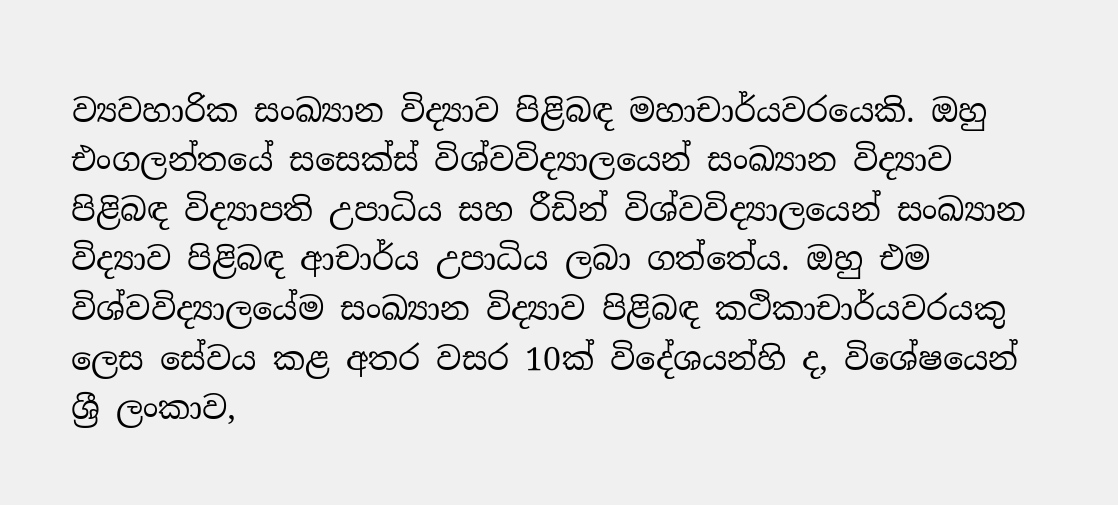ව්‍යවහාරික සංඛ්‍යාන විද්‍යාව පිළිබඳ මහාචාර්යවරයෙකි. ඔහු එංගලන්තයේ සසෙක්ස් විශ්වවිද්‍යාලයෙන් සංඛ්‍යාන විද්‍යාව පිළිබඳ විද්‍යාපති උපාධිය සහ රීඩින් විශ්වවිද්‍යාලයෙන් සංඛ්‍යාන විද්‍යාව පිළිබඳ ආචාර්ය උපාධිය ලබා ගත්තේය. ඔහු එම විශ්වවිද්‍යාලයේම සංඛ්‍යාන විද්‍යාව පිළිබඳ කථිකාචාර්යවරයකු ලෙස සේවය කළ අතර වසර 10ක් විදේශයන්හි ද, විශේෂයෙන් ශ්‍රී ලංකාව,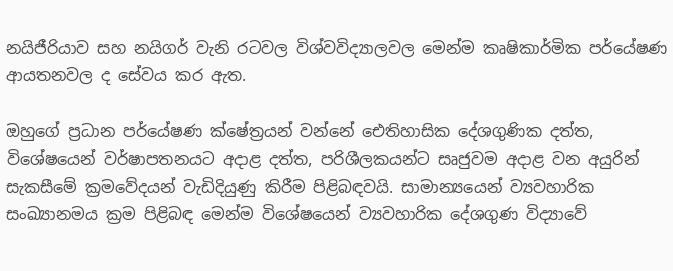නයිජීරියාව සහ නයිගර් වැනි රටවල විශ්වවිද්‍යාලවල මෙන්ම කෘෂිකාර්මික පර්යේෂණ ආයතනවල ද සේවය කර ඇත.

ඔහුගේ ප්‍රධාන පර්යේෂණ ක්ෂේත්‍රයන් වන්නේ ඓතිහාසික දේශගුණික දත්ත, විශේෂයෙන් වර්ෂාපතනයට අදාළ දත්ත, පරිශීලකයන්ට සෘජුවම අදාළ වන අයුරින් සැකසීමේ ක්‍රමවේදයන් වැඩිදියුණු කිරීම පිළිබඳවයි. සාමාන්‍යයෙන් ව්‍යවහාරික සංඛ්‍යානමය ක්‍රම පිළිබඳ මෙන්ම විශේෂයෙන් ව්‍යවහාරික දේශගුණ විද්‍යාවේ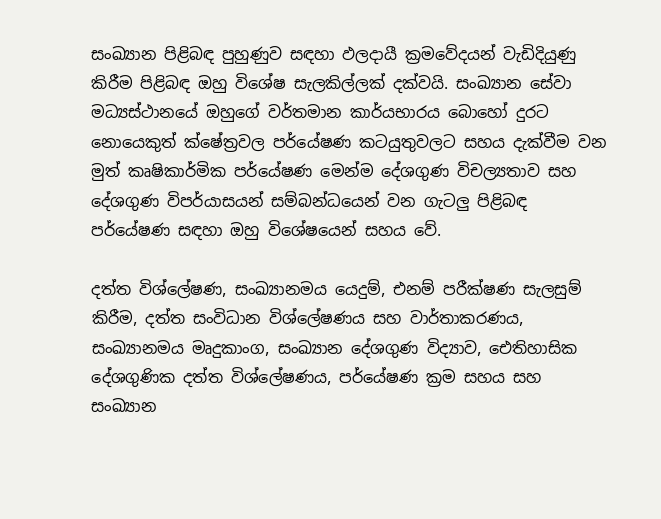සංඛ්‍යාන පිළිබඳ පුහුණුව සඳහා ඵලදායී ක්‍රමවේදයන් වැඩිදියුණු කිරීම පිළිබඳ ඔහු විශේෂ සැලකිල්ලක් දක්වයි. සංඛ්‍යාන සේවා මධ්‍යස්ථානයේ ඔහුගේ වර්තමාන කාර්යභාරය බොහෝ දුරට නොයෙකුත් ක්ෂේත්‍රවල පර්යේෂණ කටයුතුවලට සහය දැක්වීම වන මුත් කෘෂිකාර්මික පර්යේෂණ මෙන්ම දේශගුණ විචල්‍යතාව සහ දේශගුණ විපර්යාසයන් සම්බන්ධයෙන් වන ගැටලු පිළිබඳ පර්යේෂණ සඳහා ඔහු විශේෂයෙන් සහය වේ.

දත්ත විශ්ලේෂණ, සංඛ්‍යානමය යෙදුම්, එනම් පරීක්ෂණ සැලසුම් කිරීම, දත්ත සංවිධාන විශ්ලේෂණය සහ වාර්තාකරණය, සංඛ්‍යානමය මෘදුකාංග, සංඛ්‍යාන දේශගුණ විද්‍යාව, ඓතිහාසික දේශගුණික දත්ත විශ්ලේෂණය, පර්යේෂණ ක්‍රම සහය සහ සංඛ්‍යාන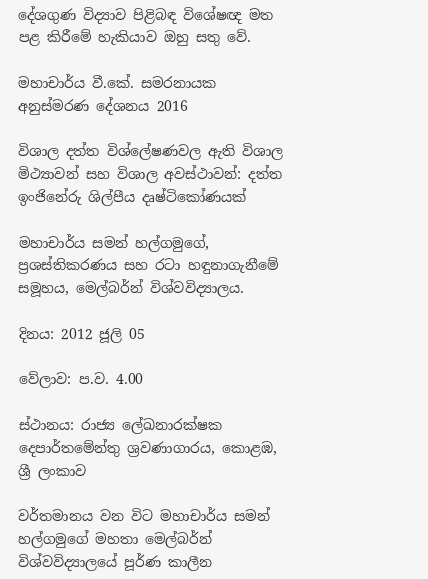දේශගුණ විද්‍යාව පිළිබඳ විශේෂඥ මත පළ කිරීමේ හැකියාව ඔහු සතු වේ.

මහාචාර්ය වී.කේ. සමරනායක අනුස්මරණ දේශනය 2016

විශාල දත්ත විශ්ලේෂණවල ඇති විශාල මිථ්‍යාවන් සහ විශාල අවස්ථාවන්: දත්ත ඉංජිනේරු ශිල්පීය දෘෂ්ටිකෝණයක්

මහාචාර්ය සමන් හල්ගමුගේ, ප්‍රශස්තිකරණය සහ රටා හඳුනාගැනීමේ සමූහය, මෙල්බර්න් විශ්වවිද්‍යාලය.

දිනය: 2012 ජූලි 05

වේලාව: ප.ව. 4.00

ස්ථානය: රාජ්‍ය ලේඛනාරක්ෂක දෙපාර්තමේන්තු ශ්‍රවණාගාරය, කොළඹ, ශ්‍රී ලංකාව

වර්තමානය වන විට මහාචාර්ය සමන් හල්ගමුගේ මහතා මෙල්බර්න් විශ්වවිද්‍යාලයේ පූර්ණ කාලීන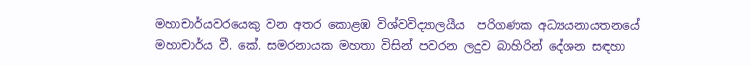මහාචාර්යවරයෙකු වන අතර කොළඹ විශ්වවිද්‍යාලයීය  පරිගණක අධ්‍යයනායතනයේ මහාචාර්ය වී. කේ. සමරනායක මහතා විසින් පවරන ලදුව බාහිරින් දේශන සඳහා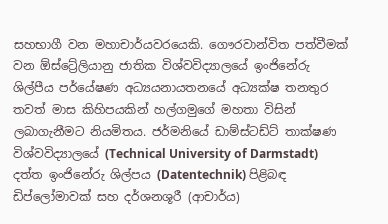සහභාගී වන මහාචාර්යවරයෙකි. ගෞරවාන්විත පත්වීමක් වන ඕස්ට්‍රේලියානු ජාතික විශ්වවිද්‍යාලයේ ඉංජිනේරු ශිල්පීය පර්යේෂණ අධ්‍යයනායතනයේ අධ්‍යක්ෂ තනතුර තවත් මාස කිහිපයකින් හල්ගමුගේ මහතා විසින් ලබාගැනීමට නියමිතය. ජර්මනියේ ඩාම්ස්ටඩ්ට් තාක්ෂණ විශ්වවිද්‍යාලයේ (Technical University of Darmstadt) දත්ත ඉංජිනේරු ශිල්පය (Datentechnik) පිළිබඳ ඩිප්ලෝමාවක් සහ දර්ශනශූරී (ආචාර්ය)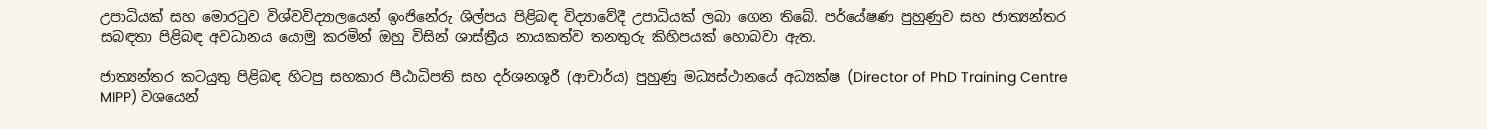උපාධියක් සහ මොරටුව විශ්වවිද්‍යාලයෙන් ඉංජිනේරු ශිල්පය පිළිබඳ විද්‍යාවේදී උපාධියක් ලබා ගෙන තිබේ. පර්යේෂණ පුහුණුව සහ ජාත්‍යන්තර සබඳතා පිළිබඳ අවධානය යොමු කරමින් ඔහු විසින් ශාස්ත්‍රීය නායකත්ව තනතුරු කිහිපයක් හොබවා ඇත.

ජාත්‍යන්තර කටයුතු පිළිබඳ හිටපු සහකාර පීඨාධිපති සහ දර්ශනශූරී (ආචාර්ය) පුහුණු මධ්‍යස්ථානයේ අධ්‍යක්ෂ (Director of PhD Training Centre MIPP) වශයෙන්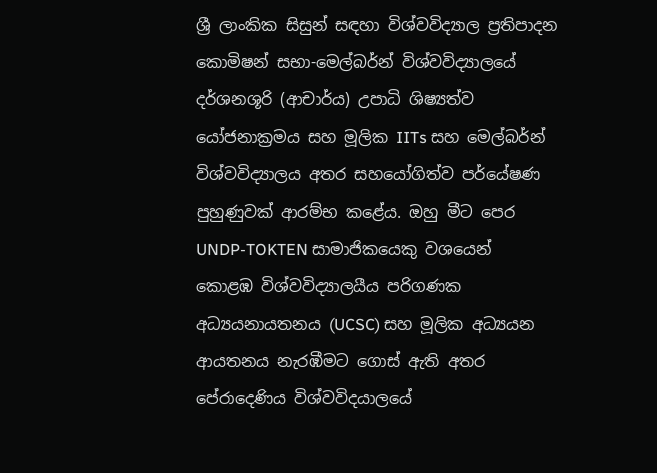ශ්‍රී ලාංකික සිසුන් සඳහා විශ්වවිද්‍යාල ප්‍රතිපාදන කොමිෂන් සභා-මෙල්බර්න් විශ්වවිද්‍යාලයේ දර්ශනශූරි (ආචාර්ය) උපාධි ශිෂ්‍යත්ව යෝජනාක්‍රමය සහ මූලික IITs සහ මෙල්බර්න් විශ්වවිද්‍යාලය අතර සහයෝගිත්ව පර්යේෂණ පුහුණුවක් ආරම්භ කළේය. ඔහු මීට පෙර UNDP-TOKTEN සාමාජිකයෙකු වශයෙන් කොළඹ විශ්වවිද්‍යාලයීය පරිගණක අධ්‍යයනායතනය (UCSC) සහ මූලික අධ්‍යයන ආයතනය නැරඹීමට ගොස් ඇති අතර පේරාදෙණිය විශ්වවිදයාලයේ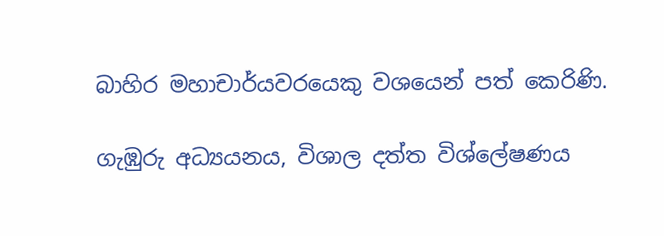බාහිර මහාචාර්යවරයෙකු වශයෙන් පත් කෙරිණි.

ගැඹුරු අධ්‍යයනය, විශාල දත්ත විශ්ලේෂණය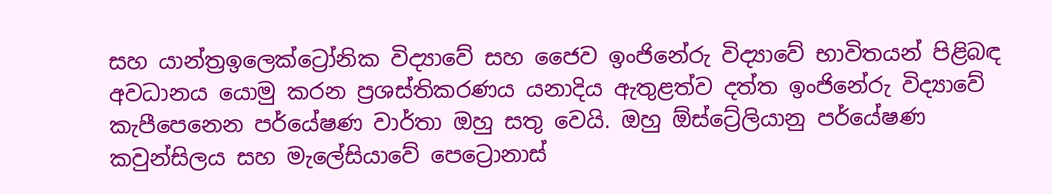සහ යාන්ත්‍රඉලෙක්ට්‍රෝනික විද්‍යාවේ සහ ජෛව ඉංජිනේරු විද්‍යාවේ භාවිතයන් පිළිබඳ අවධානය යොමු කරන ප්‍රශස්තිකරණය යනාදිය ඇතුළත්ව දත්ත ඉංජිනේරු විද්‍යාවේ කැපීපෙනෙන පර්යේෂණ වාර්තා ඔහු සතු වෙයි. ඔහු ඕස්ට්‍රේලියානු පර්යේෂණ කවුන්සිලය සහ මැලේසියාවේ පෙට්‍රොනාස්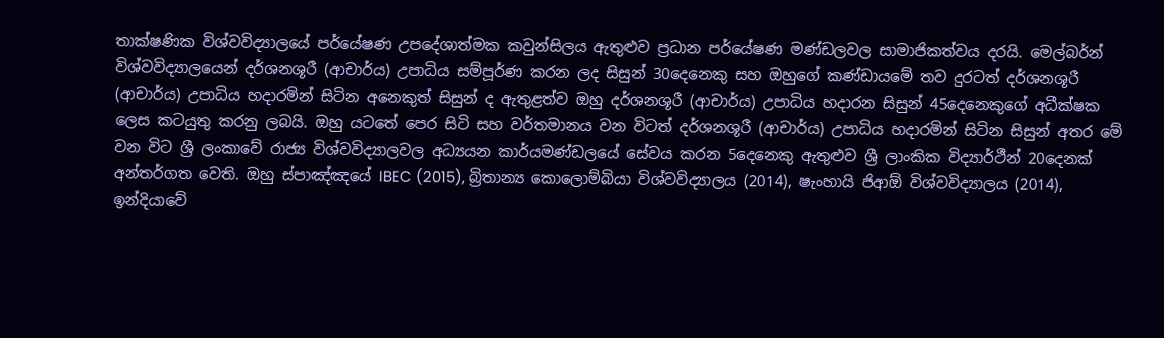තාක්ෂණික විශ්වවිද්‍යාලයේ පර්යේෂණ උපදේශාත්මක කවුන්සිලය ඇතුළුව ප්‍රධාන පර්යේෂණ මණ්ඩලවල සාමාජිකත්වය දරයි. මෙල්බර්න් විශ්වවිද්‍යාලයෙන් දර්ශනශූරී (ආචාර්ය) උපාධිය සම්පූර්ණ කරන ලද සිසුන් 30දෙනෙකු සහ ඔහුගේ කණ්ඩායමේ තව දුරටත් දර්ශනශූරී (ආචාර්ය) උපාධිය හදාරමින් සිටින අනෙකුත් සිසුන් ද ඇතුළත්ව ඔහු දර්ශනශූරී (ආචාර්ය) උපාධිය හදාරන සිසුන් 45දෙනෙකුගේ අධීක්ෂක ලෙස කටයුතු කරනු ලබයි. ඔහු යටතේ පෙර සිටි සහ වර්තමානය වන විටත් දර්ශනශූරී (ආචාර්ය) උපාධිය හදාරමින් සිටින සිසුන් අතර මේ වන විට ශ්‍රී ලංකාවේ රාජ්‍ය විශ්වවිද්‍යාලවල අධ්‍යයන කාර්යමණ්ඩලයේ සේවය කරන 5දෙනෙකු ඇතුළුව ශ්‍රී ලාංකික විද්‍යාර්ථීන් 20දෙනක් අන්තර්ගත වෙති. ඔහු ස්පාඤ්ඤයේ IBEC (2015), බ්‍රිතාන්‍ය කොලොම්බියා විශ්වවිද්‍යාලය (2014), ෂැංහායි ජිආඕ විශ්වවිද්‍යාලය (2014), ඉන්දියාවේ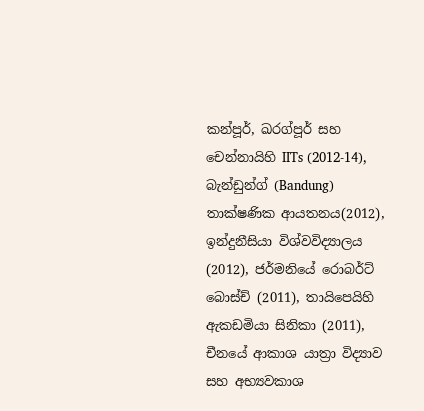කන්පූර්, ඛරග්පූර් සහ චෙන්නායිහි IITs (2012-14), බැන්ඩුන්ග් (Bandung) තාක්ෂණික ආයතනය(2012), ඉන්දුනීසියා විශ්වවිද්‍යාලය (2012), ජර්මනියේ රොබර්ට් බොස්ච් (2011), තායිපෙයිහි ඇකඩමියා සිනිකා (2011), චීනයේ ආකාශ යාත්‍රා විද්‍යාව සහ අභ්‍යවකාශ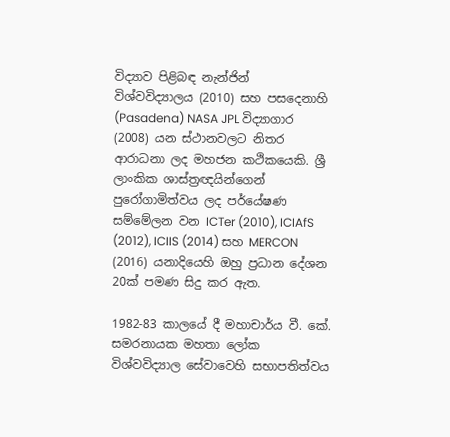විද්‍යාව පිළිබඳ නැන්ජින් විශ්වවිද්‍යාලය (2010) සහ පසදෙනාහි (Pasadena) NASA JPL විද්‍යාගාර (2008) යන ස්ථානවලට නිතර ආරාධනා ලද මහජන කථිකයෙකි. ශ්‍රී ලාංකික ශාස්ත්‍රඥයින්ගෙන් පුරෝගාමිත්වය ලද පර්යේෂණ සම්මේලන වන ICTer (2010), ICIAfS (2012), ICIIS (2014) සහ MERCON (2016) යනාදියෙහි ඔහු ප්‍රධාන දේශන 20ක් පමණ සිදු කර ඇත.

1982-83 කාලයේ දී මහාචාර්ය වී. කේ. සමරනායක මහතා ලෝක විශ්වවිද්‍යාල සේවාවෙහි සභාපතිත්වය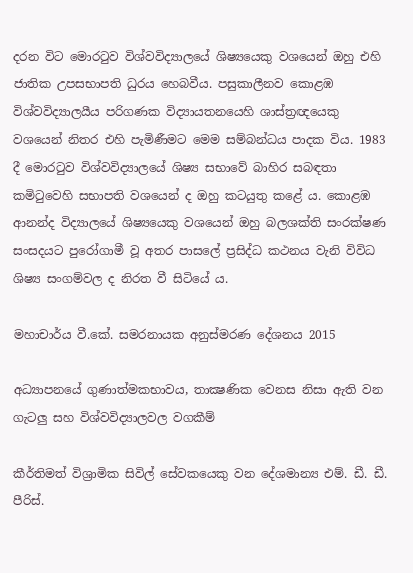දරන විට මොරටුව විශ්වවිද්‍යාලයේ ශිෂ්‍යයෙකු වශයෙන් ඔහු එහි ජාතික උපසභාපති ධුරය හෙබවීය. පසුකාලීනව කොළඹ විශ්වවිද්‍යාලයීය පරිගණක විද්‍යායතනයෙහි ශාස්ත්‍රඥයෙකු වශයෙන් නිතර එහි පැමිණීමට මෙම සම්බන්ධය පාදක විය. 1983 දී මොරටුව විශ්වවිද්‍යාලයේ ශිෂ්‍ය සභාවේ බාහිර සබඳතා කමිටුවෙහි සභාපති වශයෙන් ද ඔහු කටයුතු කළේ ය. කොළඹ ආනන්ද විද්‍යාලයේ ශිෂ්‍යයෙකු වශයෙන් ඔහු බලශක්ති සංරක්ෂණ සංසදයට පුරෝගාමී වූ අතර පාසලේ ප්‍රසිද්ධ කථනය වැනි විවිධ ශිෂ්‍ය සංගම්වල ද නිරත වී සිටියේ ය.

මහාචාර්ය වී.කේ. සමරනායක අනුස්මරණ දේශනය 2015

අධ්‍යාපනයේ ගුණාත්මකභාවය, තාක්‍ෂණික වෙනස නිසා ඇති වන ගැටලු සහ විශ්වවිද්‍යාලවල වගකීම්

කීර්තිමත් විශ්‍රාමික සිවිල් සේවකයෙකු වන දේශමාන්‍ය එම්. ඩී. ඩී. පීරිස්.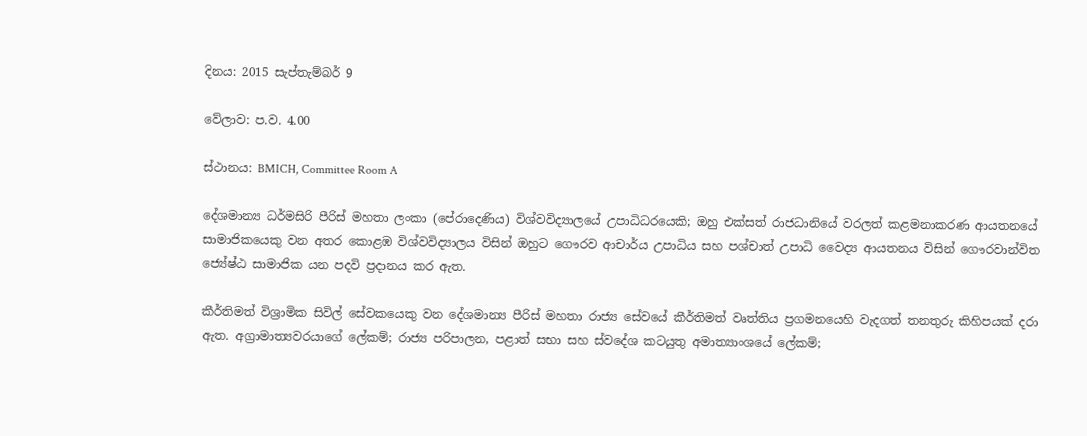දිනය: 2015 සැප්තැම්බර් 9

වේලාව: ප.ව. 4.00

ස්ථානය: BMICH, Committee Room A

දේශමාන්‍ය ධර්මසිරි පීරිස් මහතා ලංකා (පේරාදෙණිය) විශ්වවිද්‍යාලයේ උපාධිධරයෙකි; ඔහු එක්සත් රාජධානියේ වරලත් කළමනාකරණ ආයතනයේ සාමාජිකයෙකු වන අතර කොළඹ විශ්වවිද්‍යාලය විසින් ඔහුට ගෞරව ආචාර්ය උපාධිය සහ පශ්චාත් උපාධි වෛද්‍ය ආයතනය විසින් ගෞරවාන්විත ජ්‍යේෂ්ඨ සාමාජික යන පදවි ප්‍රදානය කර ඇත.

කීර්තිමත් විශ්‍රාමික සිවිල් සේවකයෙකු වන දේශමාන්‍ය පීරිස් මහතා රාජ්‍ය සේවයේ කීර්තිමත් වෘත්තිය ප්‍රගමනයෙහි වැදගත් තනතුරු කිහිපයක් දරා ඇත. අග්‍රාමාත්‍යවරයාගේ ලේකම්; රාජ්‍ය පරිපාලන, පළාත් සභා සහ ස්වදේශ කටයුතු අමාත්‍යාංශයේ ලේකම්;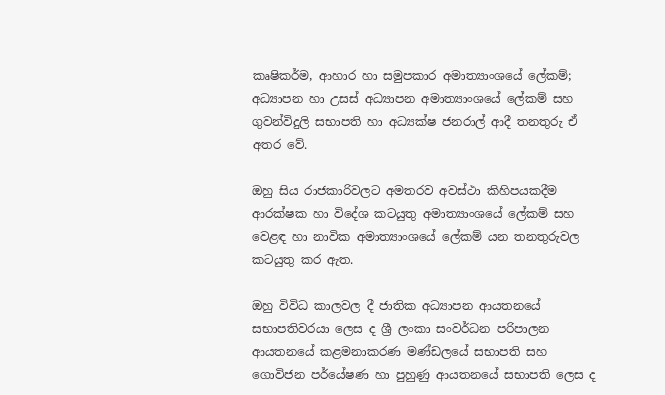කෘෂිකර්ම, ආහාර හා සමුපකාර අමාත්‍යාංශයේ ලේකම්; අධ්‍යාපන හා උසස් අධ්‍යාපන අමාත්‍යාංශයේ ලේකම් සහ ගුවන්විදුලි සභාපති හා අධ්‍යක්ෂ ජනරාල් ආදී තනතුරු ඒ අතර වේ.

ඔහු සිය රාජකාරිවලට අමතරව අවස්ථා කිහිපයකදීම ආරක්ෂක හා විදේශ කටයුතු අමාත්‍යාංශයේ ලේකම් සහ වෙළඳ හා නාවික අමාත්‍යාංශයේ ලේකම් යන තනතුරුවල කටයුතු කර ඇත.

ඔහු විවිධ කාලවල දී ජාතික අධ්‍යාපන ආයතනයේ සභාපතිවරයා ලෙස ද ශ්‍රී ලංකා සංවර්ධන පරිපාලන ආයතනයේ කළමනාකරණ මණ්ඩලයේ සභාපති සහ ගොවිජන පර්යේෂණ හා පුහුණු ආයතනයේ සභාපති ලෙස ද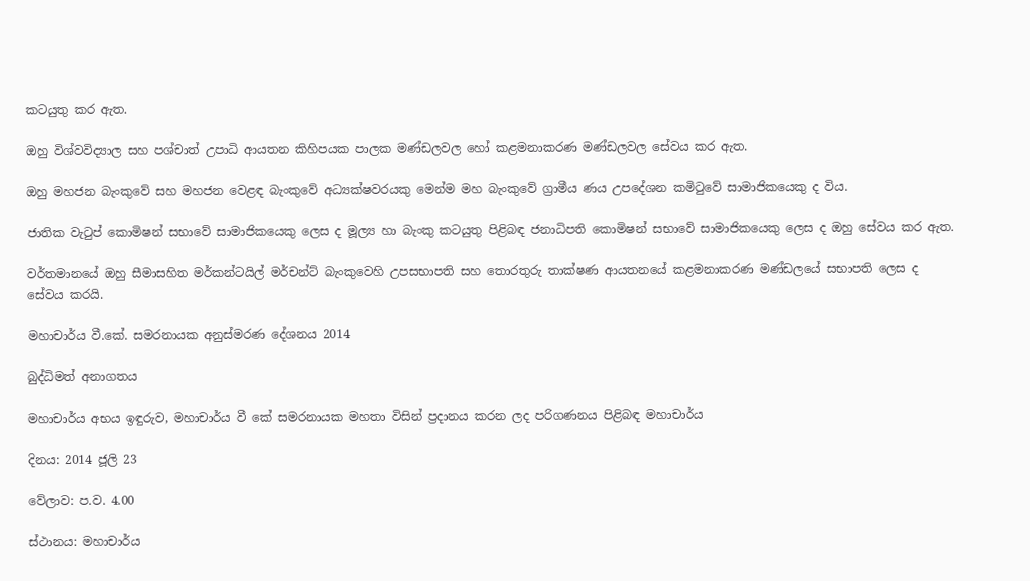කටයුතු කර ඇත.

ඔහු විශ්වවිද්‍යාල සහ පශ්චාත් උපාධි ආයතන කිහිපයක පාලක මණ්ඩලවල හෝ කළමනාකරණ මණ්ඩලවල සේවය කර ඇත.

ඔහු මහජන බැංකුවේ සහ මහජන වෙළඳ බැංකුවේ අධ්‍යක්ෂවරයකු මෙන්ම මහ බැංකුවේ ග්‍රාමීය ණය උපදේශන කමිටුවේ සාමාජිකයෙකු ද විය.

ජාතික වැටුප් කොමිෂන් සභාවේ සාමාජිකයෙකු ලෙස ද මූල්‍ය හා බැංකු කටයුතු පිළිබඳ ජනාධිපති කොමිෂන් සභාවේ සාමාජිකයෙකු ලෙස ද ඔහු සේවය කර ඇත.

වර්තමානයේ ඔහු සීමාසහිත මර්කන්ටයිල් මර්චන්ට් බැංකුවෙහි උපසභාපති සහ තොරතුරු තාක්ෂණ ආයතනයේ කළමනාකරණ මණ්ඩලයේ සභාපති ලෙස ද සේවය කරයි.

මහාචාර්ය වී.කේ. සමරනායක අනුස්මරණ දේශනය 2014

බුද්ධිමත් අනාගතය

මහාචාර්ය අභය ඉඳුරුව, මහාචාර්ය වී කේ සමරනායක මහතා විසින් ප්‍රදානය කරන ලද පරිගණනය පිළිබඳ මහාචාර්ය

දිනය: 2014 ජූලි 23

වේලාව: ප.ව. 4.00

ස්ථානය: මහාචාර්ය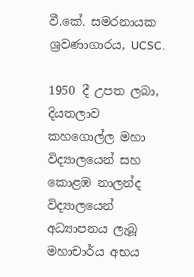වී.කේ. සමරනායක ශ්‍රවණාගාරය, UCSC.

1950 දී උපත ලබා, දියතලාව කහගොල්ල මහා විද්‍යාලයෙන් සහ කොළඹ නාලන්ද විද්‍යාලයෙන් අධ්‍යාපනය ලැබූ මහාචාර්ය අභය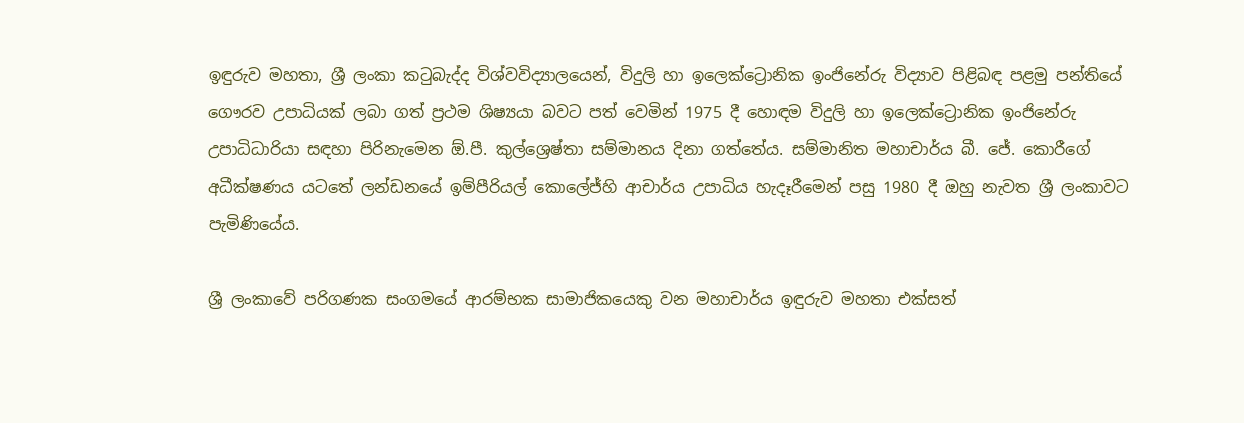ඉඳුරුව මහතා, ශ්‍රී ලංකා කටුබැද්ද විශ්වවිද්‍යාලයෙන්, විදුලි හා ඉලෙක්ට්‍රොනික ඉංජිනේරු විද්‍යාව පිළිබඳ පළමු පන්තියේ ගෞරව උපාධියක් ලබා ගත් ප්‍රථම ශිෂ්‍යයා බවට පත් වෙමින් 1975 දී හොඳම විදුලි හා ඉලෙක්ට්‍රොනික ඉංජිනේරු උපාධිධාරියා සඳහා පිරිනැමෙන ඕ.පී. කුල්ශ්‍රෙෂ්තා සම්මානය දිනා ගත්තේය. සම්මානිත මහාචාර්ය බී. ජේ. කොරීගේ අධීක්ෂණය යටතේ ලන්ඩනයේ ඉම්පීරියල් කොලේජ්හි ආචාර්ය උපාධිය හැදෑරීමෙන් පසු 1980 දී ඔහු නැවත ශ්‍රී ලංකාවට පැමිණියේය.

ශ්‍රී ලංකාවේ පරිගණක සංගමයේ ආරම්භක සාමාජිකයෙකු වන මහාචාර්ය ඉඳුරුව මහතා එක්සත්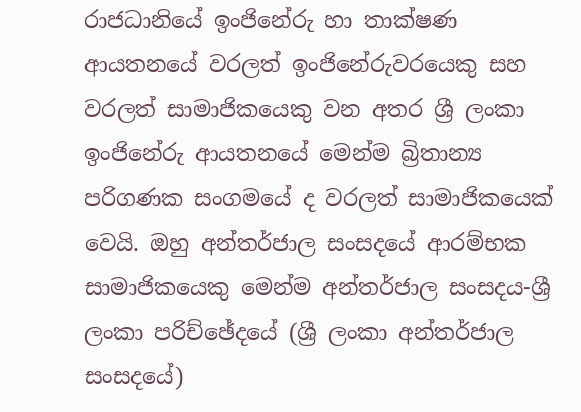රාජධානියේ ඉංජිනේරු හා තාක්ෂණ ආයතනයේ වරලත් ඉංජිනේරුවරයෙකු සහ වරලත් සාමාජිකයෙකු වන අතර ශ්‍රී ලංකා ඉංජිනේරු ආයතනයේ මෙන්ම බ්‍රිතාන්‍ය පරිගණක සංගමයේ ද වරලත් සාමාජිකයෙක් වෙයි. ඔහු අන්තර්ජාල සංසදයේ ආරම්භක සාමාජිකයෙකු මෙන්ම අන්තර්ජාල සංසදය-ශ්‍රී ලංකා පරිච්ඡේදයේ (ශ්‍රී ලංකා අන්තර්ජාල සංසදයේ)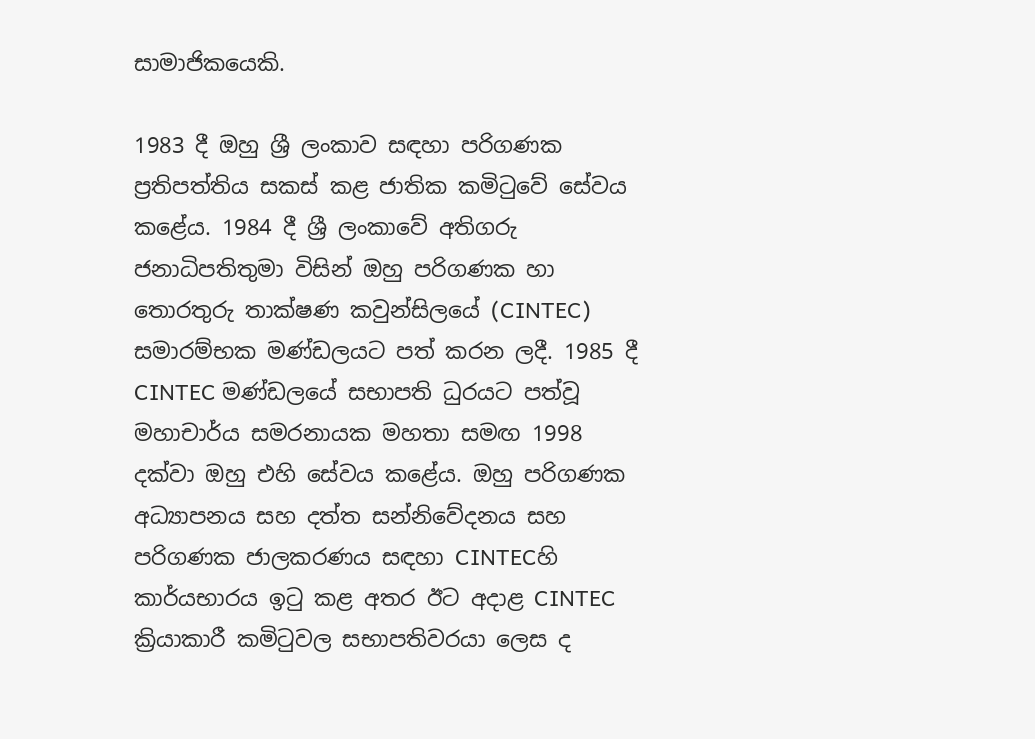සාමාජිකයෙකි.

1983 දී ඔහු ශ්‍රී ලංකාව සඳහා පරිගණක ප්‍රතිපත්තිය සකස් කළ ජාතික කමිටුවේ සේවය කළේය. 1984 දී ශ්‍රී ලංකාවේ අතිගරු ජනාධිපතිතුමා විසින් ඔහු පරිගණක හා තොරතුරු තාක්ෂණ කවුන්සිලයේ (CINTEC) සමාරම්භක මණ්ඩලයට පත් කරන ලදී. 1985 දී CINTEC මණ්ඩලයේ සභාපති ධුරයට පත්වූ මහාචාර්ය සමරනායක මහතා සමඟ 1998 දක්වා ඔහු එහි සේවය කළේය. ඔහු පරිගණක අධ්‍යාපනය සහ දත්ත සන්නිවේදනය සහ පරිගණක ජාලකරණය සඳහා CINTECහි කාර්යභාරය ඉටු කළ අතර ඊට අදාළ CINTEC ක්‍රියාකාරී කමිටුවල සභාපතිවරයා ලෙස ද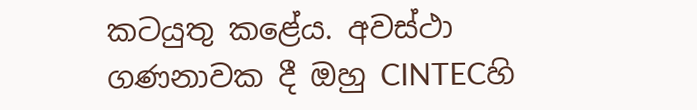කටයුතු කළේය. අවස්ථා ගණනාවක දී ඔහු CINTECහි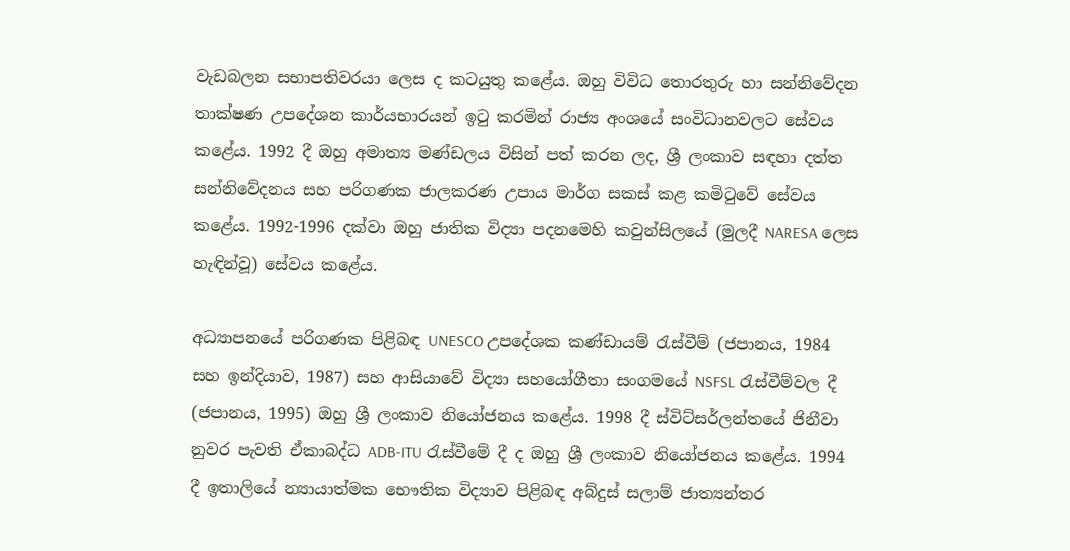වැඩබලන සභාපතිවරයා ලෙස ද කටයුතු කළේය. ඔහු විවිධ තොරතුරු හා සන්නිවේදන තාක්ෂණ උපදේශන කාර්යභාරයන් ඉටු කරමින් රාජ්‍ය අංශයේ සංවිධානවලට සේවය කළේය. 1992 දී ඔහු අමාත්‍ය මණ්ඩලය විසින් පත් කරන ලද, ශ්‍රී ලංකාව සඳහා දත්ත සන්නිවේදනය සහ පරිගණක ජාලකරණ උපාය මාර්ග සකස් කළ කමිටුවේ සේවය කළේය. 1992-1996 දක්වා ඔහු ජාතික විද්‍යා පදනමෙහි කවුන්සිලයේ (මුලදී NARESA ලෙස හැඳින්වූ) සේවය කළේය.

අධ්‍යාපනයේ පරිගණක පිළිබඳ UNESCO උපදේශක කණ්ඩායම් රැස්වීම් (ජපානය, 1984 සහ ඉන්දියාව, 1987) සහ ආසියාවේ විද්‍යා සහයෝගීතා සංගමයේ NSFSL රැස්වීම්වල දී (ජපානය, 1995) ඔහු ශ්‍රී ලංකාව නියෝජනය කළේය. 1998 දී ස්විට්සර්ලන්තයේ ජිනීවා නුවර පැවති ඒකාබද්ධ ADB-ITU රැස්වීමේ දී ද ඔහු ශ්‍රී ලංකාව නියෝජනය කළේය. 1994 දී ඉතාලියේ න්‍යායාත්මක භෞතික විද්‍යාව පිළිබඳ අබ්දුස් සලාම් ජාත්‍යන්තර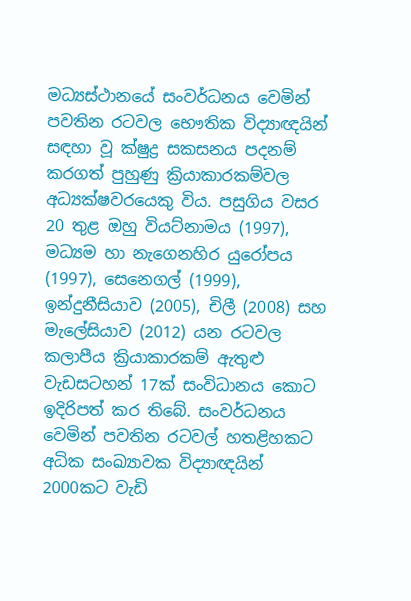මධ්‍යස්ථානයේ සංවර්ධනය වෙමින් පවතින රටවල භෞතික විද්‍යාඥයින් සඳහා වූ ක්ෂුද්‍ර සකසනය පදනම් කරගත් පුහුණු ක්‍රියාකාරකම්වල අධ්‍යක්ෂවරයෙකු විය. පසුගිය වසර 20 තුළ ඔහු වියට්නාමය (1997), මධ්‍යම හා නැගෙනහිර යුරෝපය (1997), සෙනෙගල් (1999), ඉන්දුනීසියාව (2005), චිලී (2008) සහ මැලේසියාව (2012) යන රටවල කලාපීය ක්‍රියාකාරකම් ඇතුළු වැඩසටහන් 17ක් සංවිධානය කොට ඉදිරිපත් කර තිබේ. සංවර්ධනය වෙමින් පවතින රටවල් හතළිහකට අධික සංඛ්‍යාවක විද්‍යාඥයින් 2000කට වැඩි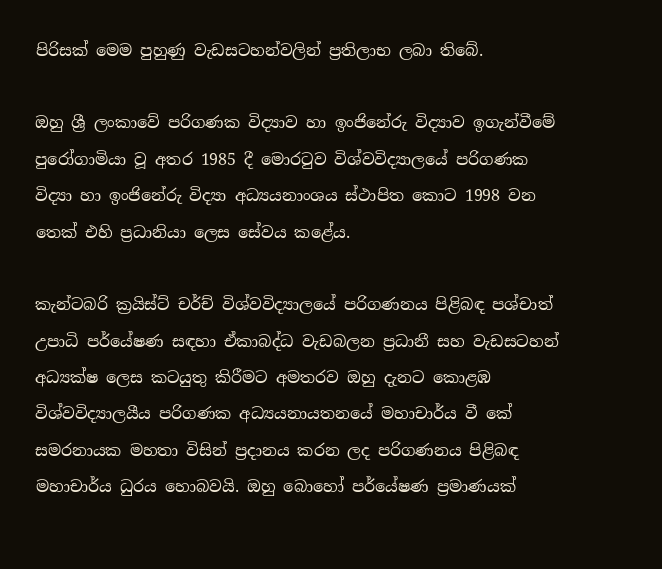පිරිසක් මෙම පුහුණු වැඩසටහන්වලින් ප්‍රතිලාභ ලබා තිබේ.

ඔහු ශ්‍රී ලංකාවේ පරිගණක විද්‍යාව හා ඉංජිනේරු විද්‍යාව ඉගැන්වීමේ පුරෝගාමියා වූ අතර 1985 දී මොරටුව විශ්වවිද්‍යාලයේ පරිගණක විද්‍යා හා ඉංජිනේරු විද්‍යා අධ්‍යයනාංශය ස්ථාපිත කොට 1998 වන තෙක් එහි ප්‍රධානියා ලෙස සේවය කළේය.

කැන්ටබරි ක්‍රයිස්ට් චර්ච් විශ්වවිද්‍යාලයේ පරිගණනය පිළිබඳ පශ්චාත් උපාධි පර්යේෂණ සඳහා ඒකාබද්ධ වැඩබලන ප්‍රධානී සහ වැඩසටහන් අධ්‍යක්ෂ ලෙස කටයුතු කිරීමට අමතරව ඔහු දැනට කොළඹ විශ්වවිද්‍යාලයීය පරිගණක අධ්‍යයනායතනයේ මහාචාර්ය වී කේ සමරනායක මහතා විසින් ප්‍රදානය කරන ලද පරිගණනය පිළිබඳ මහාචාර්ය ධුරය හොබවයි. ඔහු බොහෝ පර්යේෂණ ප්‍රමාණයක්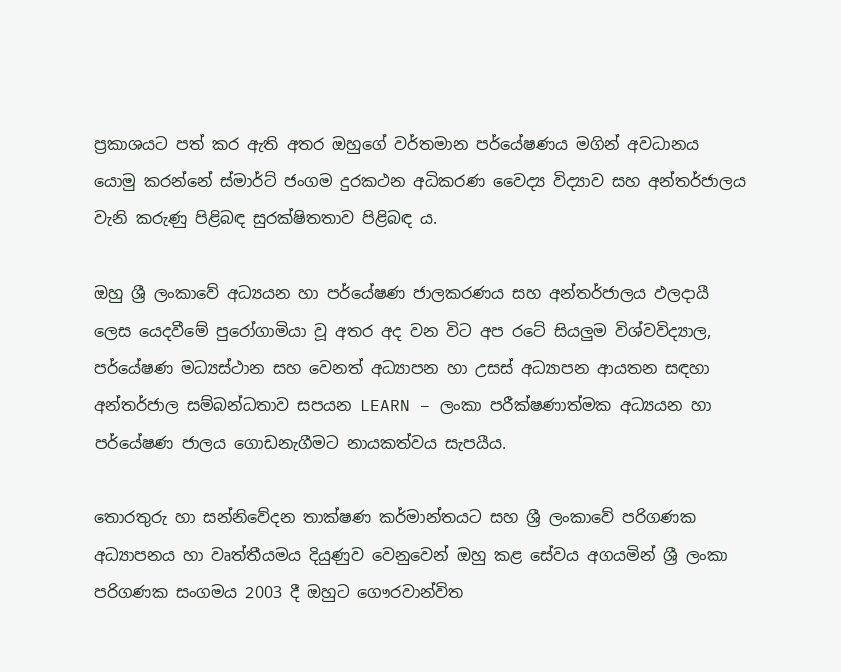ප්‍රකාශයට පත් කර ඇති අතර ඔහුගේ වර්තමාන පර්යේෂණය මගින් අවධානය යොමු කරන්නේ ස්මාර්ට් ජංගම දුරකථන අධිකරණ වෛද්‍ය විද්‍යාව සහ අන්තර්ජාලය වැනි කරුණු පිළිබඳ සුරක්ෂිතතාව පිළිබඳ ය.

ඔහු ශ්‍රී ලංකාවේ අධ්‍යයන හා පර්යේෂණ ජාලකරණය සහ අන්තර්ජාලය ඵලදායී ලෙස යෙදවීමේ පුරෝගාමියා වූ අතර අද වන විට අප රටේ සියලුම විශ්වවිද්‍යාල, පර්යේෂණ මධ්‍යස්ථාන සහ වෙනත් අධ්‍යාපන හා උසස් අධ්‍යාපන ආයතන සඳහා අන්තර්ජාල සම්බන්ධතාව සපයන LEARN – ලංකා පරීක්ෂණාත්මක අධ්‍යයන හා පර්යේෂණ ජාලය ගොඩනැගීමට නායකත්වය සැපයීය.

තොරතුරු හා සන්නිවේදන තාක්ෂණ කර්මාන්තයට සහ ශ්‍රී ලංකාවේ පරිගණක අධ්‍යාපනය හා වෘත්තීයමය දියුණුව වෙනුවෙන් ඔහු කළ සේවය අගයමින් ශ්‍රී ලංකා පරිගණක සංගමය 2003 දී ඔහුට ගෞරවාන්විත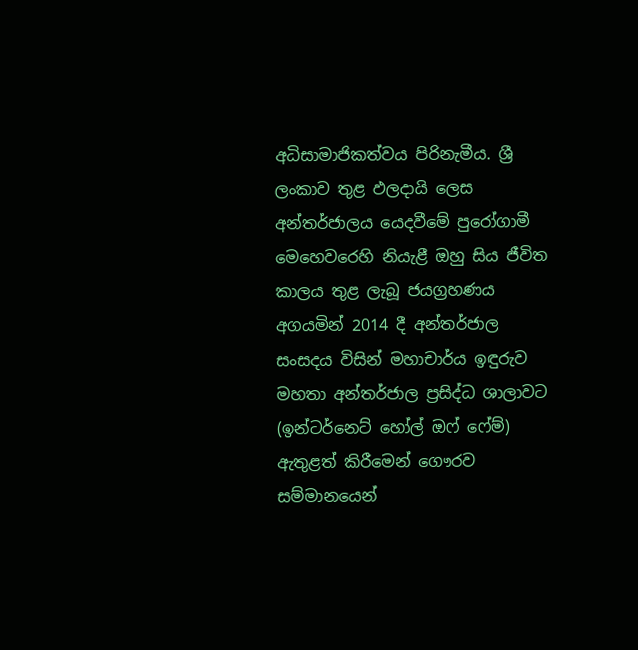අධිසාමාජිකත්වය පිරිනැමීය. ශ්‍රී ලංකාව තුළ ඵලදායි ලෙස අන්තර්ජාලය යෙදවීමේ පුරෝගාමී මෙහෙවරෙහි නියැළී ඔහු සිය ජීවිත කාලය තුළ ලැබූ ජයග්‍රහණය අගයමින් 2014 දී අන්තර්ජාල සංසදය විසින් මහාචාර්ය ඉඳුරුව මහතා අන්තර්ජාල ප්‍රසිද්ධ ශාලාවට (ඉන්ටර්නෙට් හෝල් ඔෆ් ෆේම්) ඇතුළත් කිරීමෙන් ගෞරව සම්මානයෙන්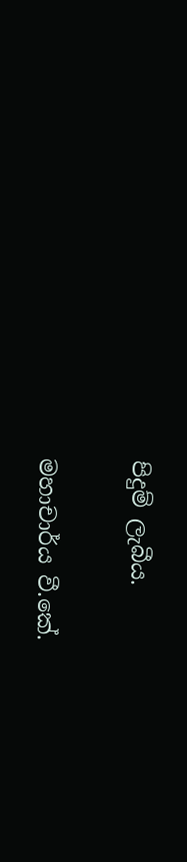පිදුම් ලැබීය.

මහාචාර්ය වී.කේ.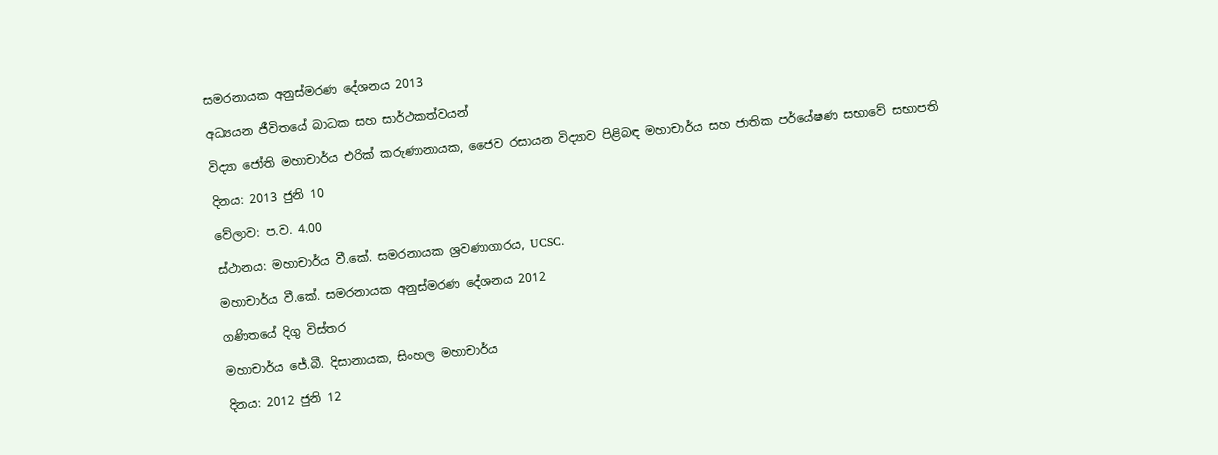සමරනායක අනුස්මරණ දේශනය 2013

අධ්‍යයන ජීවිතයේ බාධක සහ සාර්ථකත්වයන්

විද්‍යා ජෝති මහාචාර්ය එරික් කරුණානායක, ජෛව රසායන විද්‍යාව පිළිබඳ මහාචාර්ය සහ ජාතික පර්යේෂණ සභාවේ සභාපති

දිනය: 2013 ජුනි 10

වේලාව: ප.ව. 4.00

ස්ථානය: මහාචාර්ය වී.කේ. සමරනායක ශ්‍රවණාගාරය, UCSC.

මහාචාර්ය වී.කේ. සමරනායක අනුස්මරණ දේශනය 2012

ගණිතයේ දිගු විස්තර

මහාචාර්ය ජේ.බී. දිසානායක, සිංහල මහාචාර්ය

දිනය: 2012 ජුනි 12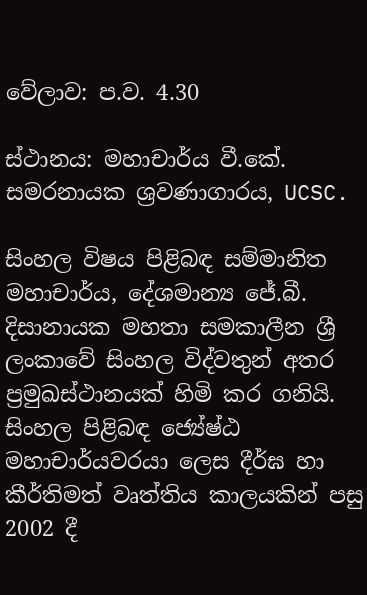වේලාව: ප.ව. 4.30

ස්ථානය: මහාචාර්ය වී.කේ. සමරනායක ශ්‍රවණාගාරය, UCSC.

සිංහල විෂය පිළිබඳ සම්මානිත මහාචාර්ය, දේශමාන්‍ය ජේ.බී. දිසානායක මහතා සමකාලීන ශ්‍රී ලංකාවේ සිංහල විද්වතුන් අතර ප්‍රමුඛස්ථානයක් හිමි කර ගනියි. සිංහල පිළිබඳ ජ්‍යේෂ්ඨ මහාචාර්යවරයා ලෙස දීර්ඝ හා කීර්තිමත් වෘත්තිය කාලයකින් පසු 2002 දී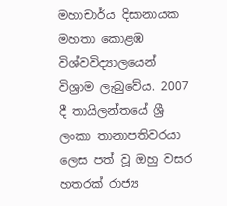මහාචාර්ය දිසානායක මහතා කොළඹ විශ්වවිද්‍යාලයෙන් විශ්‍රාම ලැබුවේය. 2007 දී තායිලන්තයේ ශ්‍රී ලංකා තානාපතිවරයා ලෙස පත් වූ ඔහු වසර හතරක් රාජ්‍ය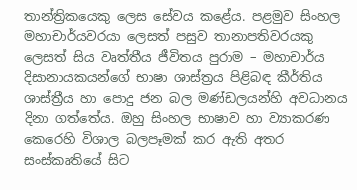තාන්ත්‍රිකයෙකු ලෙස සේවය කළේය. පළමුව සිංහල මහාචාර්යවරයා ලෙසත් පසුව තානාපතිවරයකු ලෙසත් සිය වෘත්තීය ජීවිතය පුරාම – මහාචාර්ය දිසානායකයන්ගේ භාෂා ශාස්ත්‍රය පිළිබඳ කීර්තිය ශාස්ත්‍රීය හා පොදු ජන බල මණ්ඩලයන්හි අවධානය දිනා ගත්තේය. ඔහු සිංහල භාෂාව හා ව්‍යාකරණ කෙරෙහි විශාල බලපෑමක් කර ඇති අතර සංස්කෘතියේ සිට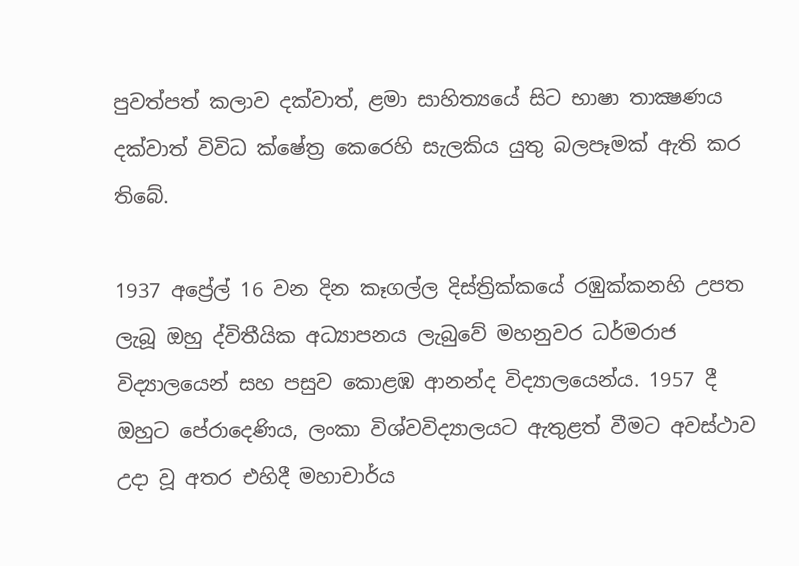පුවත්පත් කලාව දක්වාත්, ළමා සාහිත්‍යයේ සිට භාෂා තාක්‍ෂණය දක්වාත් විවිධ ක්ෂේත්‍ර කෙරෙහි සැලකිය යුතු බලපෑමක් ඇති කර තිබේ.

1937 අප්‍රේල් 16 වන දින කෑගල්ල දිස්ත්‍රික්කයේ රඹුක්කනහි උපත ලැබූ ඔහු ද්විතීයික අධ්‍යාපනය ලැබුවේ මහනුවර ධර්මරාජ විද්‍යාලයෙන් සහ පසුව කොළඹ ආනන්ද විද්‍යාලයෙන්ය. 1957 දී ඔහුට පේරාදෙණිය, ලංකා විශ්වවිද්‍යාලයට ඇතුළත් වීමට අවස්ථාව උදා වූ අතර එහිදී මහාචාර්ය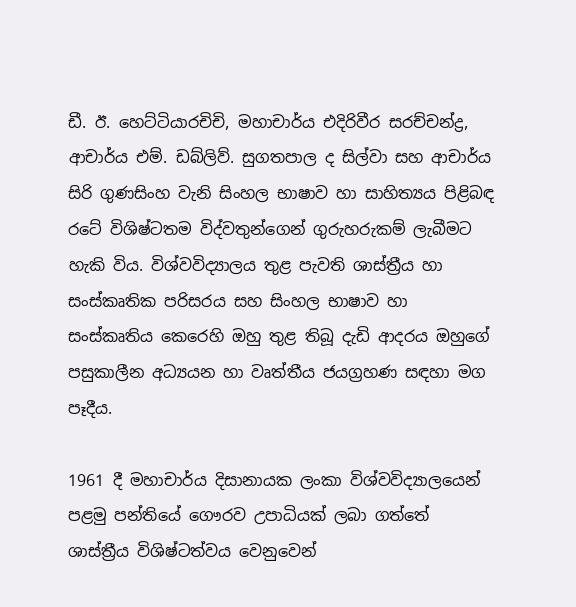ඩී. ඊ. හෙට්ටියාරචිචි, මහාචාර්ය එදිරිවීර සරච්චන්ද්‍ර, ආචාර්ය එම්. ඩබ්ලිව්. සුගතපාල ද සිල්වා සහ ආචාර්ය සිරි ගුණසිංහ වැනි සිංහල භාෂාව හා සාහිත්‍යය පිළිබඳ රටේ විශිෂ්ටතම විද්වතුන්ගෙන් ගුරුහරුකම් ලැබීමට හැකි විය. විශ්වවිද්‍යාලය තුළ පැවති ශාස්ත්‍රීය හා සංස්කෘතික පරිසරය සහ සිංහල භාෂාව හා සංස්කෘතිය කෙරෙහි ඔහු තුළ තිබූ දැඩි ආදරය ඔහුගේ පසුකාලීන අධ්‍යයන හා වෘත්තීය ජයග්‍රහණ සඳහා මග පෑදීය.

1961 දී මහාචාර්ය දිසානායක ලංකා විශ්වවිද්‍යාලයෙන් පළමු පන්තියේ ගෞරව උපාධියක් ලබා ගත්තේ ශාස්ත්‍රීය විශිෂ්ටත්වය වෙනුවෙන්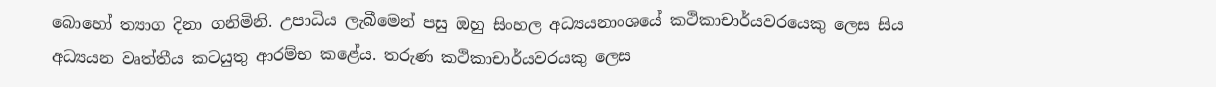බොහෝ ත්‍යාග දිනා ගනිමිනි. උපාධිය ලැබීමෙන් පසු ඔහු සිංහල අධ්‍යයනාංශයේ කථිකාචාර්යවරයෙකු ලෙස සිය අධ්‍යයන වෘත්තීය කටයුතු ආරම්භ කළේය. තරුණ කථිකාචාර්යවරයකු ලෙස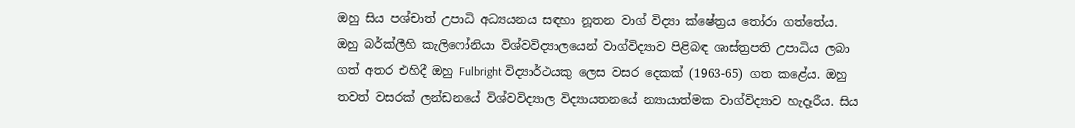ඔහු සිය පශ්චාත් උපාධි අධ්‍යයනය සඳහා නූතන වාග් විද්‍යා ක්ෂේත්‍රය තෝරා ගත්තේය. ඔහු බර්ක්ලීහි කැලිෆෝනියා විශ්වවිද්‍යාලයෙන් වාග්විද්‍යාව පිළිබඳ ශාස්ත්‍රපති උපාධිය ලබා ගත් අතර එහිදී ඔහු Fulbright විද්‍යාර්ථයකු ලෙස වසර දෙකක් (1963-65) ගත කළේය. ඔහු තවත් වසරක් ලන්ඩනයේ විශ්වවිද්‍යාල විද්‍යායතනයේ න්‍යායාත්මක වාග්විද්‍යාව හැදෑරීය. සිය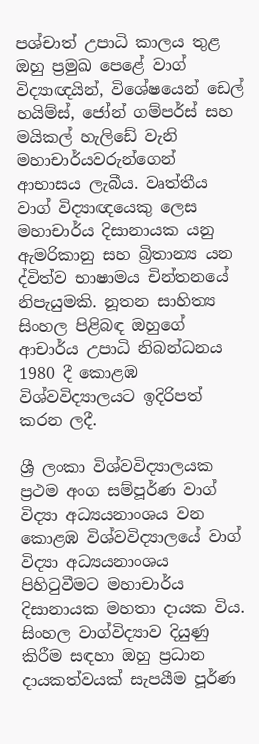පශ්චාත් උපාධි කාලය තුළ ඔහු ප්‍රමුඛ පෙළේ වාග් විද්‍යාඥයින්, විශේෂයෙන් ඩෙල් හයිම්ස්, ජෝන් ගම්පර්ස් සහ මයිකල් හැලිඩේ වැනි මහාචාර්යවරුන්ගෙන් ආභාසය ලැබීය. වෘත්තීය වාග් විද්‍යාඥයෙකු ලෙස මහාචාර්ය දිසානායක යනු ඇමරිකානු සහ බ්‍රිතාන්‍ය යන ද්විත්ව භාෂාමය චින්තනයේ නිපැයුමකි. නූතන සාහිත්‍ය සිංහල පිළිබඳ ඔහුගේ ආචාර්ය උපාධි නිබන්ධනය 1980 දී කොළඹ විශ්වවිද්‍යාලයට ඉදිරිපත් කරන ලදී.

ශ්‍රී ලංකා විශ්වවිද්‍යාලයක ප්‍රථම අංග සම්පූර්ණ වාග් විද්‍යා අධ්‍යයනාංශය වන කොළඹ විශ්වවිද්‍යාලයේ වාග් විද්‍යා අධ්‍යයනාංශය පිහිටුවීමට මහාචාර්ය දිසානායක මහතා දායක විය. සිංහල වාග්විද්‍යාව දියුණු කිරීම සඳහා ඔහු ප්‍රධාන දායකත්වයක් සැපයීම පූර්ණ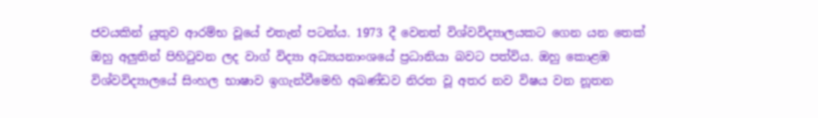ජවයකින් යුතුව ආරම්භ වූයේ එතැන් පටන්ය. 1973 දී වෙනත් විශ්වවිද්‍යාලයකට ගෙන යන තෙක් ඔහු අලුතින් පිහිටුවන ලද වාග් විද්‍යා අධ්‍යයනාංශයේ ප්‍රධානියා බවට පත්විය. ඔහු කොළඹ විශ්වවිද්‍යාලයේ සිංහල භාෂාව ඉගැන්වීමෙහි අඛණ්ඩව නිරත වූ අතර නව විෂය වන නූතන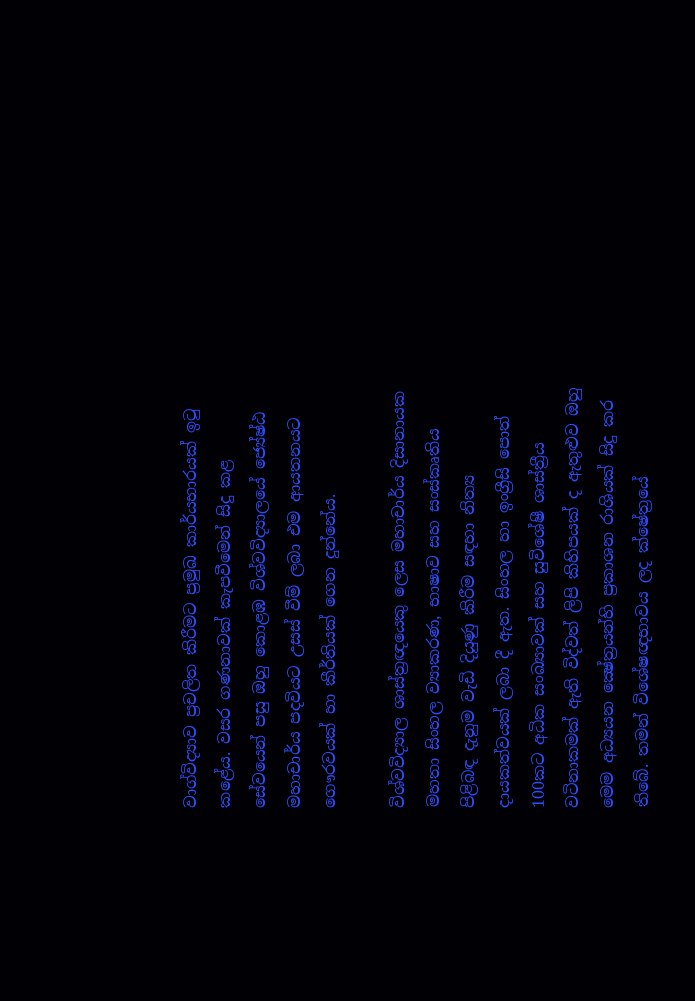වාග්විද්‍යාව ප්‍රචලිත කිරීමට ප්‍රමුඛ කාර්යභාරයක් ඉටු කළේය. වසර ගණනාවක් කැපවීමෙන් සිදු කළ සේවයෙන් පසු ඔහු කොළඹ විශ්වවිද්‍යාලයේ ජ්‍යේෂ්ඨ මහාචාර්ය පදවියට උසස් වීම් ලබා එම ආයතනයට ගෞරවයක් හා කීර්තියක් ගෙන දුන්නේය.

විශ්වවිද්‍යාල ශාස්ත්‍රඥයෙකු ලෙස මහාචාර්ය දිසානායක මහතා සිංහල ව්‍යාකරණ, භාෂාව සහ සංස්කෘතිය පිළිබඳ දැනුම වැඩි දියුණු කිරීම සඳහා නිත්‍ය දායකත්වයක් ලබා දී ඇත. සිංහල හා ඉංග්‍රීසි පොත් 100කට අධික සංඛ්‍යාවක් සහ සුවිශේෂී ශාස්ත්‍රීය වටිනාකමක් ඇති විද්වත් ලිපි කිහිපයක් ද ඇතුළුව ඔහු මෙම අධ්‍යයන ක්‍ෂේත්‍රයන්හි ප්‍රකාශන රාශියක් සිදු කර තිබේ. තමන් විශේෂඥභාවය ලද ක්ෂේත්‍රයේ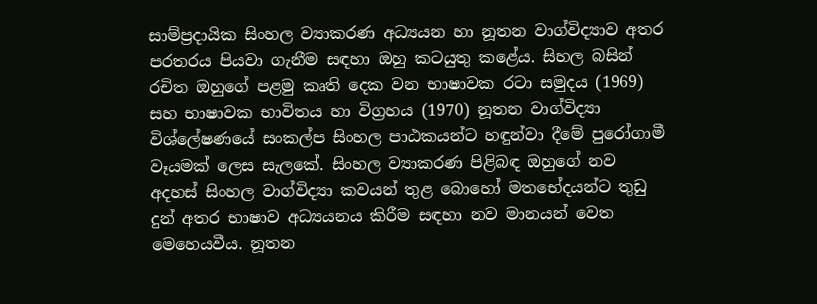සාම්ප්‍රදායික සිංහල ව්‍යාකරණ අධ්‍යයන හා නූතන වාග්විද්‍යාව අතර පරතරය පියවා ගැනීම සඳහා ඔහු කටයුතු කළේය. සිහල බසින් රචිත ඔහුගේ පළමු කෘති දෙක වන භාෂාවක රටා සමුදය (1969) සහ භාෂාවක භාවිතය හා විග්‍රහය (1970) නූතන වාග්විද්‍යා විශ්ලේෂණයේ සංකල්ප සිංහල පාඨකයන්ට හඳුන්වා දීමේ පුරෝගාමී වෑයමක් ලෙස සැලකේ. සිංහල ව්‍යාකරණ පිළිබඳ ඔහුගේ නව අදහස් සිංහල වාග්විද්‍යා කවයන් තුළ බොහෝ මතභේදයන්ට තුඩු දුන් අතර භාෂාව අධ්‍යයනය කිරීම සඳහා නව මානයන් වෙත මෙහෙයවීය. නූතන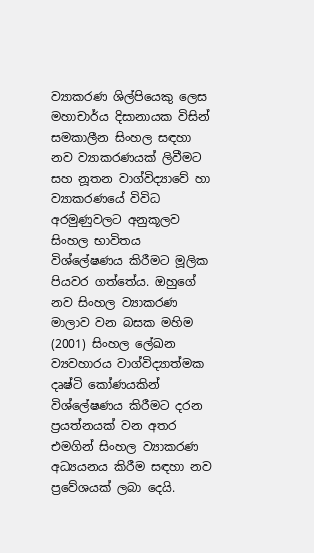ව්‍යාකරණ ශිල්පියෙකු ලෙස මහාචාර්ය දිසානායක විසින් සමකාලීන සිංහල සඳහා නව ව්‍යාකරණයක් ලිවීමට සහ නූතන වාග්විද්‍යාවේ හා ව්‍යාකරණයේ විවිධ අරමුණුවලට අනුකූලව සිංහල භාවිතය විශ්ලේෂණය කිරීමට මූලික පියවර ගත්තේය. ඔහුගේ නව සිංහල ව්‍යාකරණ මාලාව වන බසක මහිම (2001) සිංහල ලේඛන ව්‍යවහාරය වාග්විද්‍යාත්මක දෘෂ්ටි කෝණයකින් විශ්ලේෂණය කිරීමට දරන ප්‍රයත්නයක් වන අතර එමගින් සිංහල ව්‍යාකරණ අධ්‍යයනය කිරීම සඳහා නව ප්‍රවේශයක් ලබා දෙයි.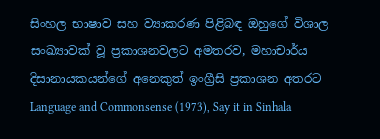සිංහල භාෂාව සහ ව්‍යාකරණ පිළිබඳ ඔහුගේ විශාල සංඛ්‍යාවක් වූ ප්‍රකාශනවලට අමතරව, මහාචාර්ය දිසානායකයන්ගේ අනෙකුත් ඉංග්‍රීසි ප්‍රකාශන අතරට Language and Commonsense (1973), Say it in Sinhala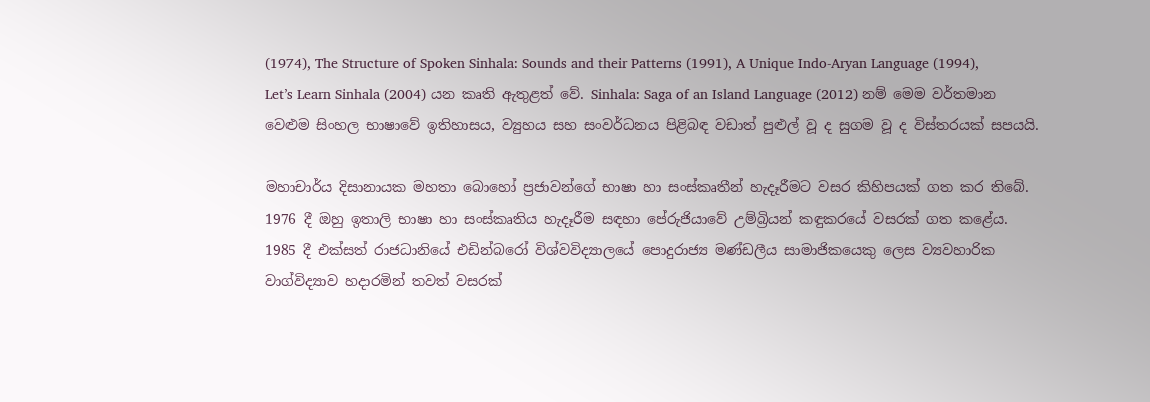(1974), The Structure of Spoken Sinhala: Sounds and their Patterns (1991), A Unique Indo-Aryan Language (1994), Let’s Learn Sinhala (2004) යන කෘති ඇතුළත් වේ. Sinhala: Saga of an Island Language (2012) නම් මෙම වර්තමාන වෙළුම සිංහල භාෂාවේ ඉතිහාසය, ව්‍යුහය සහ සංවර්ධනය පිළිබඳ වඩාත් පුළුල් වූ ද සුගම වූ ද විස්තරයක් සපයයි.

මහාචාර්ය දිසානායක මහතා බොහෝ ප්‍රජාවන්ගේ භාෂා හා සංස්කෘතීන් හැදෑරීමට වසර කිහිපයක් ගත කර තිබේ. 1976 දී ඔහු ඉතාලි භාෂා හා සංස්කෘතිය හැදෑරීම සඳහා පේරුජියාවේ උම්බ්‍රියන් කඳුකරයේ වසරක් ගත කළේය. 1985 දී එක්සත් රාජධානියේ එඩින්බරෝ විශ්වවිද්‍යාලයේ පොදුරාජ්‍ය මණ්ඩලීය සාමාජිකයෙකු ලෙස ව්‍යවහාරික වාග්විද්‍යාව හදාරමින් තවත් වසරක්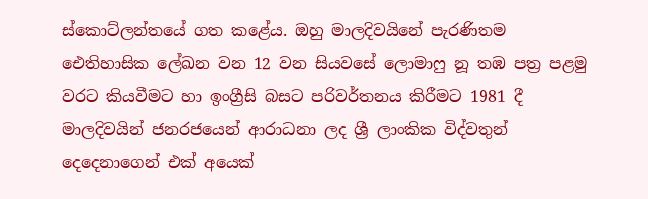ස්කොට්ලන්තයේ ගත කළේය. ඔහු මාලදිවයිනේ පැරණිතම ඓතිහාසික ලේඛන වන 12 වන සියවසේ ලොමාෆු නූ තඹ පත්‍ර පළමු වරට කියවීමට හා ඉංග්‍රීසි බසට පරිවර්තනය කිරීමට 1981 දී මාලදිවයින් ජනරජයෙන් ආරාධනා ලද ශ්‍රී ලාංකික විද්වතුන් දෙදෙනාගෙන් එක් අයෙක්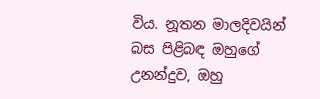විය. නූතන මාලදිවයින් බස පිළිබඳ ඔහුගේ උනන්දුව, ඔහු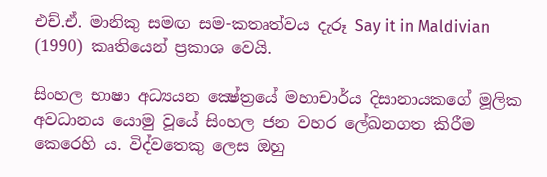එච්.ඒ. මානිකු සමඟ සම-කතෘත්වය දැරූ Say it in Maldivian (1990) කෘතියෙන් ප්‍රකාශ වෙයි.

සිංහල භාෂා අධ්‍යයන ක්‍ෂේත්‍රයේ මහාචාර්ය දිසානායකගේ මූලික අවධානය යොමු වූයේ සිංහල ජන වහර ලේඛනගත කිරීම කෙරෙහි ය. විද්වතෙකු ලෙස ඔහු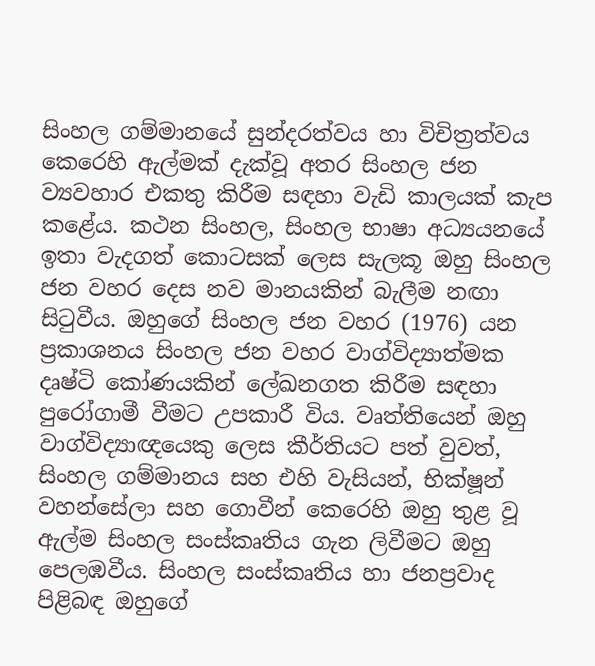සිංහල ගම්මානයේ සුන්දරත්වය හා විචිත්‍රත්වය කෙරෙහි ඇල්මක් දැක්වූ අතර සිංහල ජන ව්‍යවහාර එකතු කිරීම සඳහා වැඩි කාලයක් කැප කළේය. කථන සිංහල, සිංහල භාෂා අධ්‍යයනයේ ඉතා වැදගත් කොටසක් ලෙස සැලකූ ඔහු සිංහල ජන වහර දෙස නව මානයකින් බැලීම නඟා සිටුවීය. ඔහුගේ සිංහල ජන වහර (1976) යන ප්‍රකාශනය සිංහල ජන වහර වාග්විද්‍යාත්මක දෘෂ්ටි කෝණයකින් ලේඛනගත කිරීම සඳහා පුරෝගාමී වීමට උපකාරී විය. වෘත්තියෙන් ඔහු වාග්විද්‍යාඥයෙකු ලෙස කීර්තියට පත් වුවත්, සිංහල ගම්මානය සහ එහි වැසියන්, භික්ෂූන් වහන්සේලා සහ ගොවීන් කෙරෙහි ඔහු තුළ වූ ඇල්ම සිංහල සංස්කෘතිය ගැන ලිවීමට ඔහු පෙලඹවීය. සිංහල සංස්කෘතිය හා ජනප්‍රවාද පිළිබඳ ඔහුගේ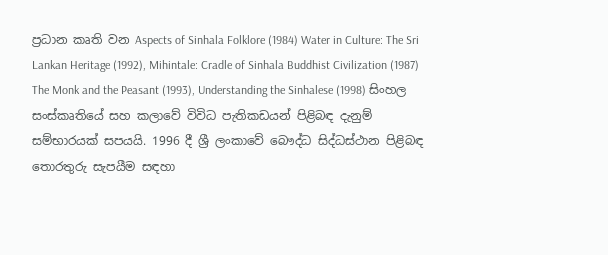ප්‍රධාන කෘති වන Aspects of Sinhala Folklore (1984) Water in Culture: The Sri Lankan Heritage (1992), Mihintale: Cradle of Sinhala Buddhist Civilization (1987) The Monk and the Peasant (1993), Understanding the Sinhalese (1998) සිංහල සංස්කෘතියේ සහ කලාවේ විවිධ පැතිකඩයන් පිළිබඳ දැනුම් සම්භාරයක් සපයයි. 1996 දී ශ්‍රී ලංකාවේ බෞද්ධ සිද්ධස්ථාන පිළිබඳ තොරතුරු සැපයීම සඳහා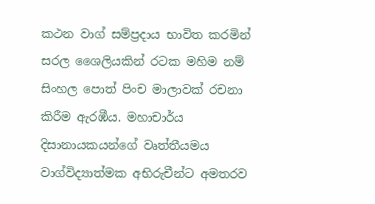කථන වාග් සම්ප්‍රදාය භාවිත කරමින් සරල ශෛලියකින් රටක මහිම නම් සිංහල පොත් පිංච මාලාවක් රචනා කිරීම ඇරඹීය. මහාචාර්ය දිසානායකයන්ගේ වෘත්තීයමය වාග්විද්‍යාත්මක අභිරුචීන්ට අමතරව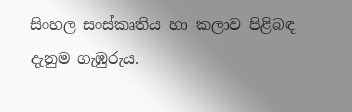සිංහල සංස්කෘතිය හා කලාව පිළිබඳ දැනුම ගැඹුරුය.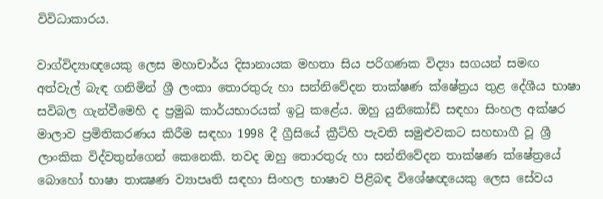විවිධාකාරය.

වාග්විද්‍යාඥයෙකු ලෙස මහාචාර්ය දිසානායක මහතා සිය පරිගණක විද්‍යා සගයන් සමඟ අත්වැල් බැඳ ගනිමින් ශ්‍රී ලංකා තොරතුරු හා සන්නිවේදන තාක්ෂණ ක්ෂේත්‍රය තුළ දේශීය භාෂා සවිබල ගැන්වීමෙහි ද ප්‍රමුඛ කාර්යභාරයක් ඉටු කළේය. ඔහු යුනිකෝඩ් සඳහා සිංහල අක්ෂර මාලාව ප්‍රමිතිකරණය කිරීම සඳහා 1998 දී ග්‍රීසියේ ක්‍රීට්හි පැවති සමුළුවකට සහභාගී වූ ශ්‍රී ලාංකික විද්වතුන්ගෙන් කෙනෙකි. තවද ඔහු තොරතුරු හා සන්නිවේදන තාක්ෂණ ක්ෂේත්‍රයේ බොහෝ භාෂා තාක්‍ෂණ ව්‍යාපෘති සඳහා සිංහල භාෂාව පිළිබඳ විශේෂඥයෙකු ලෙස සේවය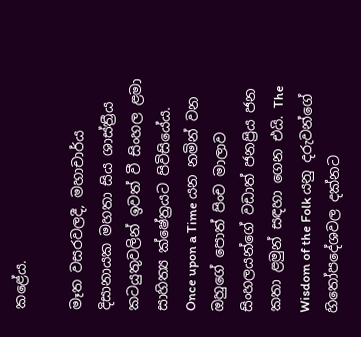කළේය.

මෑත වසරවලදී, මහාචාර්ය දිසානායක මහතා සිය ශාස්ත්‍රීය කටයුතුවලින් ඉවත් වී සිංහල ළමා සාහිත්‍ය ක්ෂේත්‍රයට පිවිසියේය. Once upon a Time යන නමින් වන ඔහුගේ පොත් පිංච මාලාව සිංහලයන්ගේ වඩාත් ජනප්‍රිය ජන කතා ළමුන් සඳහා ගෙන එයි. The Wisdom of the Folk යනු දරුවන්ගේ හිතෝපදේශවල දක්නට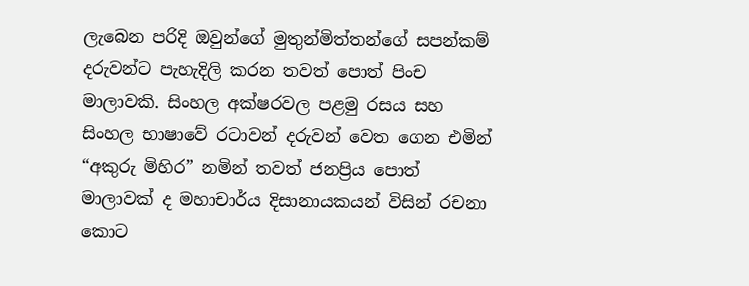ලැබෙන පරිදි ඔවුන්ගේ මුතුන්මිත්තන්ගේ සපන්කම් දරුවන්ට පැහැදිලි කරන තවත් පොත් පිංච මාලාවකි. සිංහල අක්ෂරවල පළමු රසය සහ සිංහල භාෂාවේ රටාවන් දරුවන් වෙත ගෙන එමින් “අකුරු මිහිර” නමින් තවත් ජනප්‍රිය පොත් මාලාවක් ද මහාචාර්ය දිසානායකයන් විසින් රචනා කොට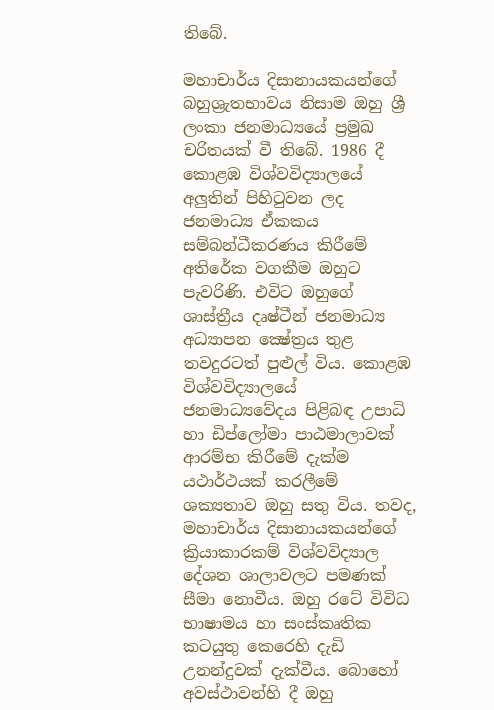තිබේ.

මහාචාර්ය දිසානායකයන්ගේ බහුශ්‍රැතභාවය නිසාම ඔහු ශ්‍රී ලංකා ජනමාධ්‍යයේ ප්‍රමුඛ චරිතයක් වී තිබේ. 1986 දී කොළඹ විශ්වවිද්‍යාලයේ අලුතින් පිහිටුවන ලද ජනමාධ්‍ය ඒකකය සම්බන්ධීකරණය කිරීමේ අතිරේක වගකීම ඔහුට පැවරිණි. එවිට ඔහුගේ ශාස්ත්‍රීය දෘෂ්ටීන් ජනමාධ්‍ය අධ්‍යාපන ක්‍ෂේත්‍රය තුළ තවදුරටත් පුළුල් විය. කොළඹ විශ්වවිද්‍යාලයේ ජනමාධ්‍යවේදය පිළිබඳ උපාධි හා ඩිප්ලෝමා පාඨමාලාවක් ආරම්භ කිරීමේ දැක්ම යථාර්ථයක් කරලීමේ ශක්‍යතාව ඔහු සතු විය. තවද, මහාචාර්ය දිසානායකයන්ගේ ක්‍රියාකාරකම් විශ්වවිද්‍යාල දේශන ශාලාවලට පමණක් සීමා නොවීය. ඔහු රටේ විවිධ භාෂාමය හා සංස්කෘතික කටයුතු කෙරෙහි දැඩි උනන්දුවක් දැක්වීය. බොහෝ අවස්ථාවන්හි දී ඔහු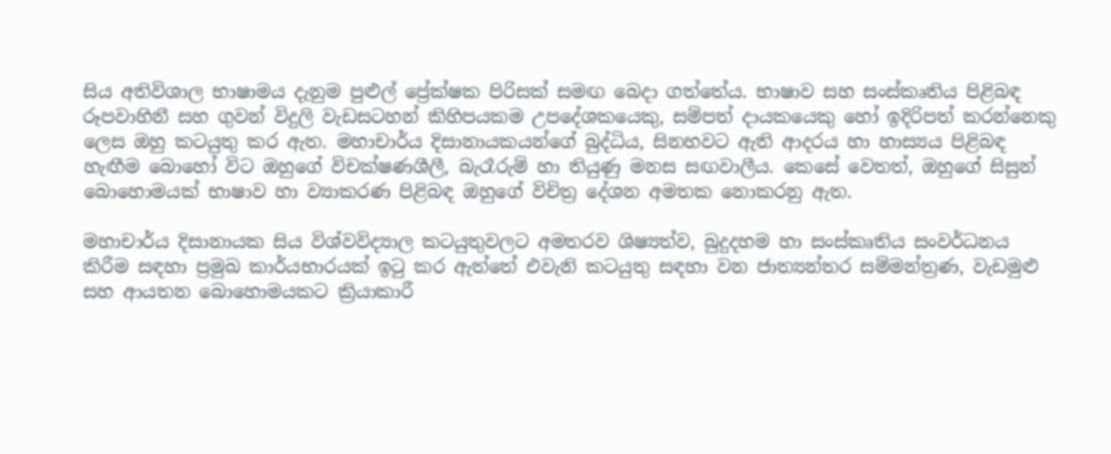සිය අතිවිශාල භාෂාමය දැනුම පුළුල් ප්‍රේක්ෂක පිරිසක් සමඟ බෙදා ගත්තේය. භාෂාව සහ සංස්කෘතිය පිළිබඳ රූපවාහිනී සහ ගුවන් විදුලි වැඩසටහන් කිහිපයකම උපදේශකයෙකු, සම්පත් දායකයෙකු හෝ ඉදිරිපත් කරන්නෙකු ලෙස ඔහු කටයුතු කර ඇත. මහාචාර්ය දිසානායකයන්ගේ බුද්ධිය, සිනහවට ඇති ආදරය හා හාස්‍යය පිළිබඳ හැඟීම බොහෝ විට ඔහුගේ විචක්ෂණශීලී, බැරෑරුම් හා තියුණු මනස සඟවාලීය. කෙසේ වෙතත්, ඔහුගේ සිසුන් බොහොමයක් භාෂාව හා ව්‍යාකරණ පිළිබඳ ඔහුගේ විචිත්‍ර දේශන අමතක නොකරනු ඇත.

මහාචාර්ය දිසානායක සිය විශ්වවිද්‍යාල කටයුතුවලට අමතරව ශිෂ්‍යත්ව, බුදුදහම හා සංස්කෘතිය සංවර්ධනය කිරීම සඳහා ප්‍රමුඛ කාර්යභාරයක් ඉටු කර ඇත්තේ එවැනි කටයුතු සඳහා වන ජාත්‍යන්තර සම්මන්ත්‍රණ, වැඩමුළු සහ ආයතන බොහොමයකට ක්‍රියාකාරී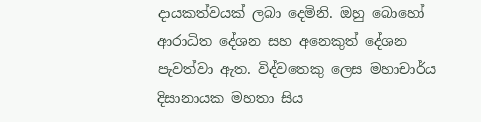දායකත්වයක් ලබා දෙමිනි. ඔහු බොහෝ ආරාධිත දේශන සහ අනෙකුත් දේශන පැවත්වා ඇත. විද්වතෙකු ලෙස මහාචාර්ය දිසානායක මහතා සිය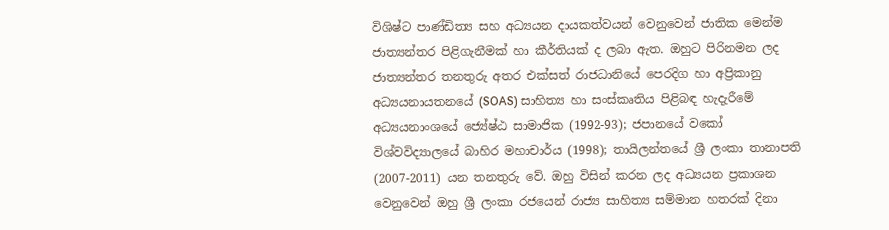විශිෂ්ට පාණ්ඩිත්‍ය සහ අධ්‍යයන දායකත්වයන් වෙනුවෙන් ජාතික මෙන්ම ජාත්‍යන්තර පිළිගැනීමක් හා කීර්තියක් ද ලබා ඇත. ඔහුට පිරිනමන ලද ජාත්‍යන්තර තනතුරු අතර එක්සත් රාජධානියේ පෙරදිග හා අප්‍රිකානු අධ්‍යයනායතනයේ (SOAS) සාහිත්‍ය හා සංස්කෘතිය පිළිබඳ හැදැරීමේ අධ්‍යයනාංශයේ ජ්‍යේෂ්ඨ සාමාජික (1992-93); ජපානයේ වකෝ විශ්වවිද්‍යාලයේ බාහිර මහාචාර්ය (1998); තායිලන්තයේ ශ්‍රී ලංකා තානාපති (2007-2011) යන තනතුරු වේ. ඔහු විසින් කරන ලද අධ්‍යයන ප්‍රකාශන වෙනුවෙන් ඔහු ශ්‍රී ලංකා රජයෙන් රාජ්‍ය සාහිත්‍ය සම්මාන හතරක් දිනා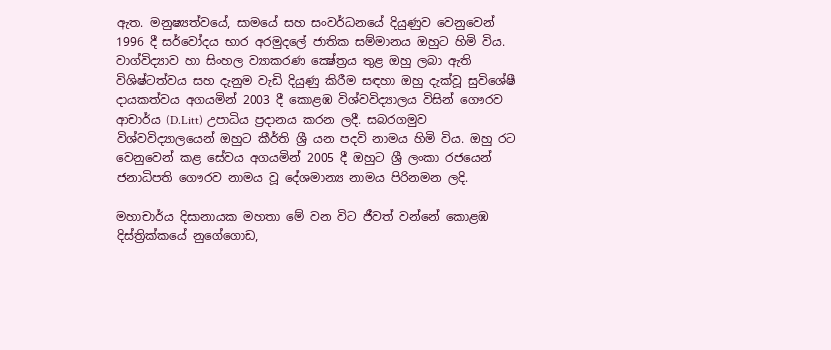ඇත. මනුෂ්‍යත්වයේ, සාමයේ සහ සංවර්ධනයේ දියුණුව වෙනුවෙන් 1996 දී සර්වෝදය භාර අරමුදලේ ජාතික සම්මානය ඔහුට හිමි විය. වාග්විද්‍යාව හා සිංහල ව්‍යාකරණ ක්‍ෂේත්‍රය තුළ ඔහු ලබා ඇති විශිෂ්ටත්වය සහ දැනුම වැඩි දියුණු කිරීම සඳහා ඔහු දැක්වූ සුවිශේෂී දායකත්වය අගයමින් 2003 දී කොළඹ විශ්වවිද්‍යාලය විසින් ගෞරව ආචාර්ය (D.Litt) උපාධිය ප්‍රදානය කරන ලදී. සබරගමුව විශ්වවිද්‍යාලයෙන් ඔහුට කීර්ති ශ්‍රී යන පදවි නාමය හිමි විය. ඔහු රට වෙනුවෙන් කළ සේවය අගයමින් 2005 දී ඔහුට ශ්‍රී ලංකා රජයෙන් ජනාධිපති ගෞරව නාමය වූ දේශමාන්‍ය නාමය පිරිනමන ලදි.

මහාචාර්ය දිසානායක මහතා මේ වන විට ජීවත් වන්නේ කොළඹ දිස්ත්‍රික්කයේ නුගේගොඩ,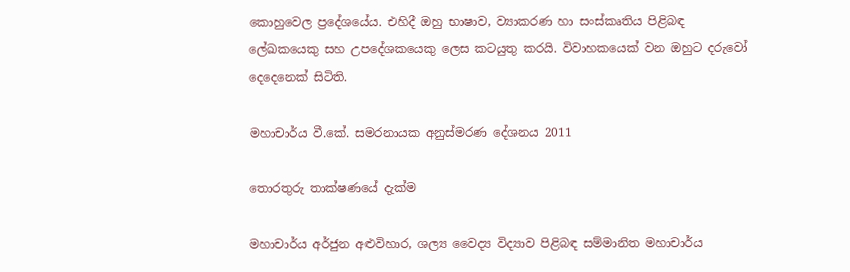කොහුවෙල ප්‍රදේශයේය. එහිදී ඔහු භාෂාව, ව්‍යාකරණ හා සංස්කෘතිය පිළිබඳ ලේඛකයෙකු සහ උපදේශකයෙකු ලෙස කටයුතු කරයි. විවාහකයෙක් වන ඔහුට දරුවෝ දෙදෙනෙක් සිටිති.

මහාචාර්ය වී.කේ. සමරනායක අනුස්මරණ දේශනය 2011

තොරතුරු තාක්ෂණයේ දැක්ම

මහාචාර්ය අර්ජුන අළුවිහාර, ශල්‍ය වෛද්‍ය විද්‍යාව පිළිබඳ සම්මානිත මහාචාර්ය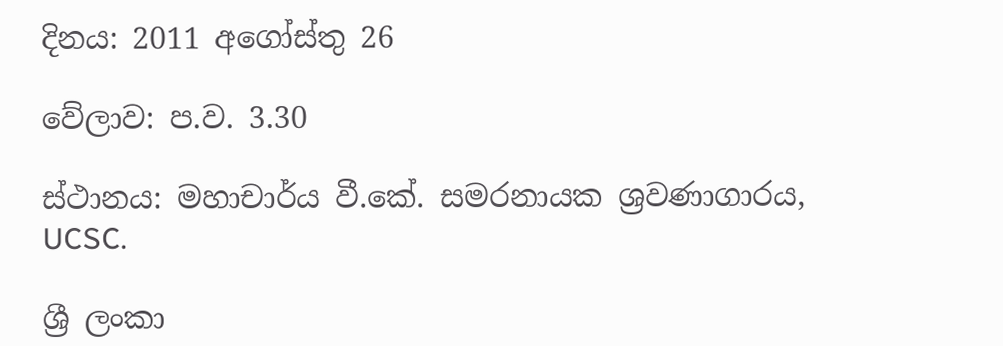දිනය: 2011 අගෝස්තු 26

වේලාව: ප.ව. 3.30

ස්ථානය: මහාචාර්ය වී.කේ. සමරනායක ශ්‍රවණාගාරය, UCSC.

ශ්‍රී ලංකා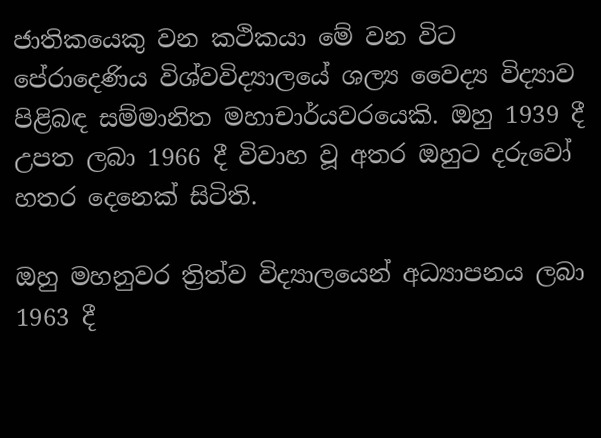ජාතිකයෙකු වන කථිකයා මේ වන විට පේරාදෙණිය විශ්වවිද්‍යාලයේ ශල්‍ය වෛද්‍ය විද්‍යාව පිළිබඳ සම්මානිත මහාචාර්යවරයෙකි. ඔහු 1939 දී උපත ලබා 1966 දී විවාහ වූ අතර ඔහුට දරුවෝ හතර දෙනෙක් සිටිති.

ඔහු මහනුවර ත්‍රිත්ව විද්‍යාලයෙන් අධ්‍යාපනය ලබා 1963 දී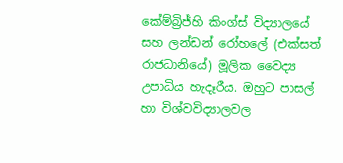කේම්බ්‍රිජ්හි කිංග්ස් විද්‍යාලයේ සහ ලන්ඩන් රෝහලේ (එක්සත් රාජධානියේ) මූලික වෛද්‍ය උපාධිය හැදෑරීය. ඔහුට පාසල් හා විශ්වවිද්‍යාලවල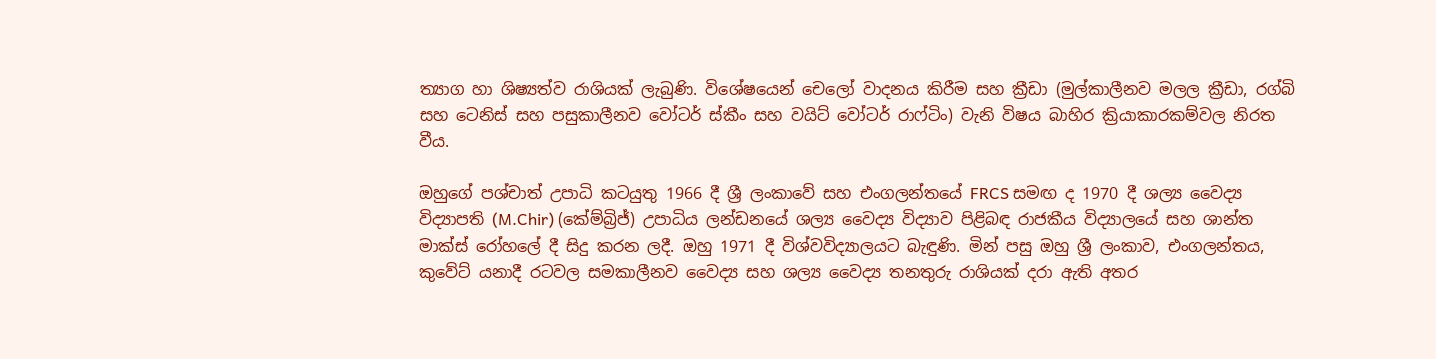ත්‍යාග හා ශිෂ්‍යත්ව රාශියක් ලැබුණි. විශේෂයෙන් චෙලෝ වාදනය කිරීම සහ ක්‍රීඩා (මුල්කාලීනව මලල ක්‍රීඩා, රග්බි සහ ටෙනිස් සහ පසුකාලීනව වෝටර් ස්කීං සහ වයිට් වෝටර් රාෆ්ටිං) වැනි විෂය බාහිර ක්‍රියාකාරකම්වල නිරත වීය.

ඔහුගේ පශ්චාත් උපාධි කටයුතු 1966 දී ශ්‍රී ලංකාවේ සහ එංගලන්තයේ FRCS සමඟ ද 1970 දී ශල්‍ය වෛද්‍ය විද්‍යාපති (M.Chir) (කේම්බ්‍රිජ්) උපාධිය ලන්ඩනයේ ශල්‍ය වෛද්‍ය විද්‍යාව පිළිබඳ රාජකීය විද්‍යාලයේ සහ ශාන්ත මාක්ස් රෝහලේ දී සිදු කරන ලදී. ඔහු 1971 දී විශ්වවිද්‍යාලයට බැඳුණි. මින් පසු ඔහු ශ්‍රී ලංකාව, එංගලන්තය, කුවේට් යනාදී රටවල සමකාලීනව වෛද්‍ය සහ ශල්‍ය වෛද්‍ය තනතුරු රාශියක් දරා ඇති අතර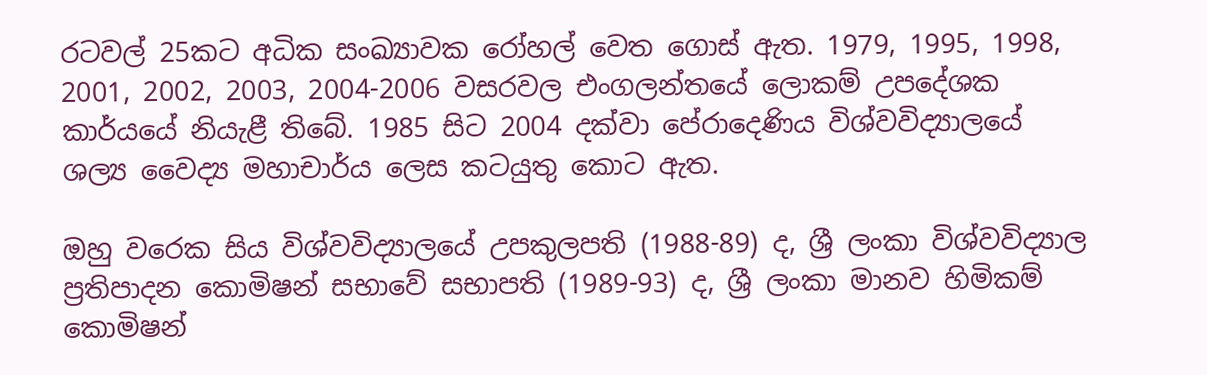රටවල් 25කට අධික සංඛ්‍යාවක රෝහල් වෙත ගොස් ඇත. 1979, 1995, 1998, 2001, 2002, 2003, 2004-2006 වසරවල එංගලන්තයේ ලොකම් උපදේශක කාර්යයේ නියැළී තිබේ. 1985 සිට 2004 දක්වා පේරාදෙණිය විශ්වවිද්‍යාලයේ ශල්‍ය වෛද්‍ය මහාචාර්ය ලෙස කටයුතු කොට ඇත.

ඔහු වරෙක සිය විශ්වවිද්‍යාලයේ උපකුලපති (1988-89) ද, ශ්‍රී ලංකා විශ්වවිද්‍යාල ප්‍රතිපාදන කොමිෂන් සභාවේ සභාපති (1989-93) ද, ශ්‍රී ලංකා මානව හිමිකම් කොමිෂන්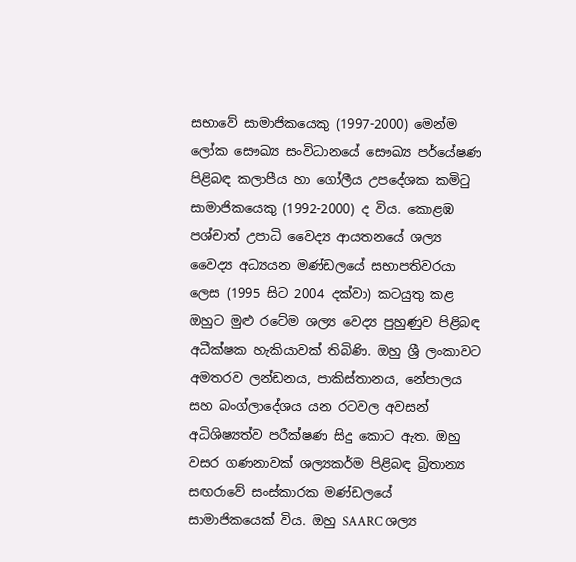සභාවේ සාමාජිකයෙකු (1997-2000) මෙන්ම ලෝක සෞඛ්‍ය සංවිධානයේ සෞඛ්‍ය පර්යේෂණ පිළිබඳ කලාපීය හා ගෝලීය උපදේශක කමිටු සාමාජිකයෙකු (1992-2000) ද විය. කොළඹ පශ්චාත් උපාධි වෛද්‍ය ආයතනයේ ශල්‍ය වෛද්‍ය අධ්‍යයන මණ්ඩලයේ සභාපතිවරයා ලෙස (1995 සිට 2004 දක්වා) කටයුතු කළ ඔහුට මුළු රටේම ශල්‍ය වෙද්‍ය පුහුණුව පිළිබඳ අධීක්ෂක හැකියාවක් තිබිණි. ඔහු ශ්‍රී ලංකාවට අමතරව ලන්ඩනය, පාකිස්තානය, නේපාලය සහ බංග්ලාදේශය යන රටවල අවසන් අධිශිෂ්‍යත්ව පරීක්ෂණ සිදු කොට ඇත. ඔහු වසර ගණනාවක් ශල්‍යකර්ම පිළිබඳ බ්‍රිතාන්‍ය සඟරාවේ සංස්කාරක මණ්ඩලයේ සාමාජිකයෙක් විය. ඔහු SAARC ශල්‍ය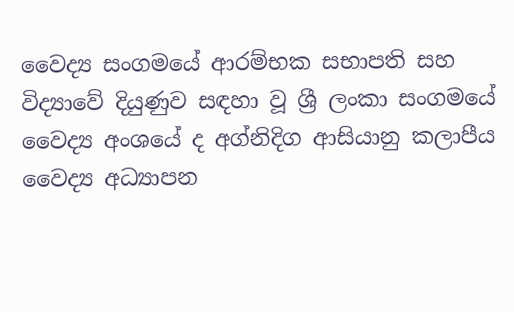වෛද්‍ය සංගමයේ ආරම්භක සභාපති සහ විද්‍යාවේ දියුණුව සඳහා වූ ශ්‍රී ලංකා සංගමයේ වෛද්‍ය අංශයේ ද අග්නිදිග ආසියානු කලාපීය වෛද්‍ය අධ්‍යාපන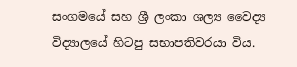සංගමයේ සහ ශ්‍රී ලංකා ශල්‍ය වෛද්‍ය විද්‍යාලයේ හිටපු සභාපතිවරයා විය.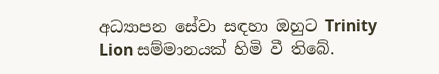අධ්‍යාපන සේවා සඳහා ඔහුට Trinity Lion සම්මානයක් හිමි වී තිබේ.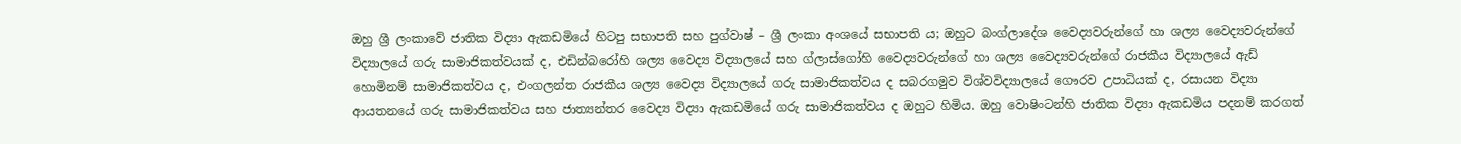ඔහු ශ්‍රී ලංකාවේ ජාතික විද්‍යා ඇකඩමියේ හිටපු සභාපති සහ පුග්වාෂ් – ශ්‍රී ලංකා අංශයේ සභාපති ය; ඔහුට බංග්ලාදේශ වෛද්‍යවරුන්ගේ හා ශල්‍ය වෛද්‍යවරුන්ගේ විද්‍යාලයේ ගරු සාමාජිකත්වයක් ද, එඩින්බරෝහි ශල්‍ය වෛද්‍ය විද්‍යාලයේ සහ ග්ලාස්ගෝහි වෛද්‍යවරුන්ගේ හා ශල්‍ය වෛද්‍යවරුන්ගේ රාජකීය විද්‍යාලයේ ඇඩ් හොමිනම් සාමාජිකත්වය ද, එංගලන්ත රාජකීය ශල්‍ය වෛද්‍ය විද්‍යාලයේ ගරු සාමාජිකත්වය ද සබරගමුව විශ්වවිද්‍යාලයේ ගෞරව උපාධියක් ද, රසායන විද්‍යා ආයතනයේ ගරු සාමාජිකත්වය සහ ජාත්‍යන්තර වෛද්‍ය විද්‍යා ඇකඩමියේ ගරු සාමාජිකත්වය ද ඔහුට හිමිය. ඔහු වොෂිංටන්හි ජාතික විද්‍යා ඇකඩමිය පදනම් කරගත්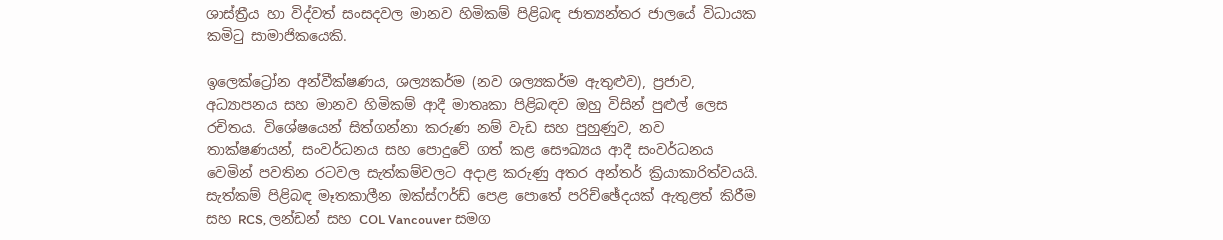ශාස්ත්‍රීය හා විද්වත් සංසදවල මානව හිමිකම් පිළිබඳ ජාත්‍යන්තර ජාලයේ විධායක කමිටු සාමාජිකයෙකි.

ඉලෙක්ට්‍රෝන අන්වීක්ෂණය, ශල්‍යකර්ම (නව ශල්‍යකර්ම ඇතුළුව), ප්‍රජාව, අධ්‍යාපනය සහ මානව හිමිකම් ආදී මාතෘකා පිළිබඳව ඔහු විසින් පුළුල් ලෙස රචිතය. විශේෂයෙන් සිත්ගන්නා කරුණ නම් වැඩ සහ පුහුණුව, නව තාක්ෂණයන්, සංවර්ධනය සහ පොදුවේ ගත් කළ සෞඛ්‍යය ආදී සංවර්ධනය වෙමින් පවතින රටවල සැත්කම්වලට අදාළ කරුණු අතර අන්තර් ක්‍රියාකාරිත්වයයි. සැත්කම් පිළිබඳ මෑතකාලීන ඔක්ස්ෆර්ඩ් පෙළ පොතේ පරිච්ඡේදයක් ඇතුළත් කිරීම සහ RCS, ලන්ඩන් සහ COL Vancouver සමග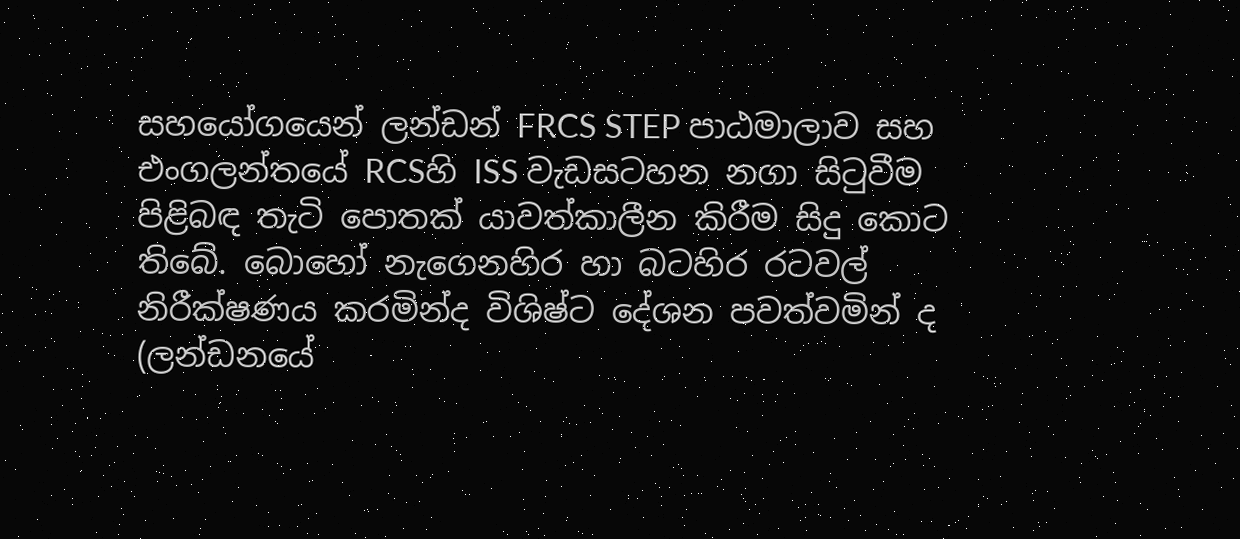සහයෝගයෙන් ලන්ඩන් FRCS STEP පාඨමාලාව සහ එංගලන්තයේ RCSහි ISS වැඩසටහන නගා සිටුවීම පිළිබඳ තැටි පොතක් යාවත්කාලීන කිරීම සිදු කොට තිබේ. බොහෝ නැගෙනහිර හා බටහිර රටවල් නිරීක්ෂණය කරමින්ද විශිෂ්ට දේශන පවත්වමින් ද (ලන්ඩනයේ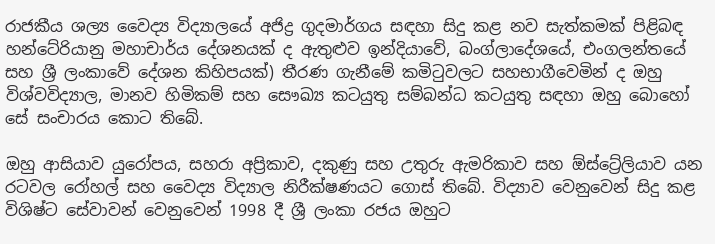රාජකීය ශල්‍ය වෛද්‍ය විද්‍යාලයේ අජිද්‍ර ගුදමාර්ගය සඳහා සිදු කළ නව සැත්කමක් පිළිබඳ හන්ටේරියානු මහාචාර්ය දේශනයක් ද ඇතුළුව ඉන්දියාවේ, බංග්ලාදේශයේ, එංගලන්තයේ සහ ශ්‍රී ලංකාවේ දේශන කිහිපයක්) තීරණ ගැනීමේ කමිටුවලට සහභාගීවෙමින් ද ඔහු විශ්වවිද්‍යාල, මානව හිමිකම් සහ සෞඛ්‍ය කටයුතු සම්බන්ධ කටයුතු සඳහා ඔහු බොහෝ සේ සංචාරය කොට තිබේ.

ඔහු ආසියාව යුරෝපය, සහරා අප්‍රිකාව, දකුණු සහ උතුරු ඇමරිකාව සහ ඕස්ට්‍රේලියාව යන රටවල රෝහල් සහ වෛද්‍ය විද්‍යාල නිරීක්ෂණයට ගොස් තිබේ. විද්‍යාව වෙනුවෙන් සිදු කළ විශිෂ්ට සේවාවන් වෙනුවෙන් 1998 දී ශ්‍රී ලංකා රජය ඔහුට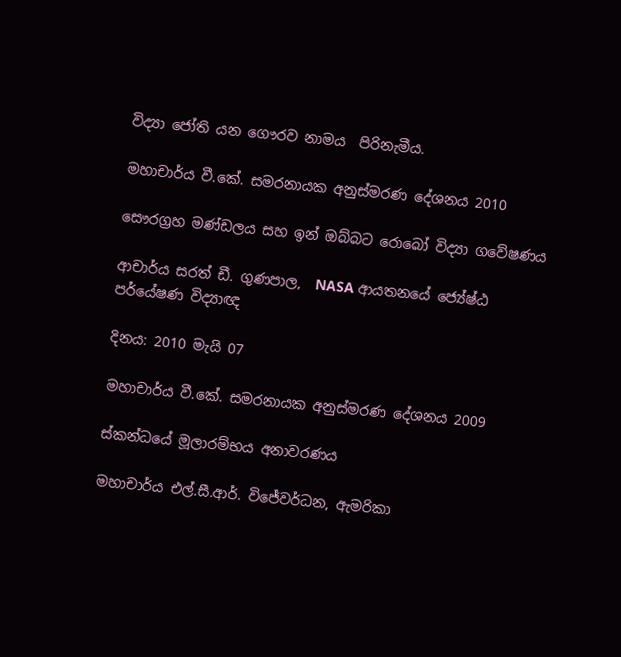විද්‍යා ජෝති යන ගෞරව නාමය  පිරිනැමීය.

මහාචාර්ය වී.කේ. සමරනායක අනුස්මරණ දේශනය 2010

සෞරග්‍රහ මණ්ඩලය සහ ඉන් ඔබ්බට රොබෝ විද්‍යා ගවේෂණය

ආචාර්ය සරත් ඩී. ගුණපාල,  NASA ආයතනයේ ජ්‍යේෂ්ඨ පර්යේෂණ විද්‍යාඥ

දිනය: 2010 මැයි 07

මහාචාර්ය වී.කේ. සමරනායක අනුස්මරණ දේශනය 2009

ස්කන්ධයේ මූලාරම්භය අනාවරණය

මහාචාර්ය එල්.සී.ආර්. විජේවර්ධන, ඇමරිකා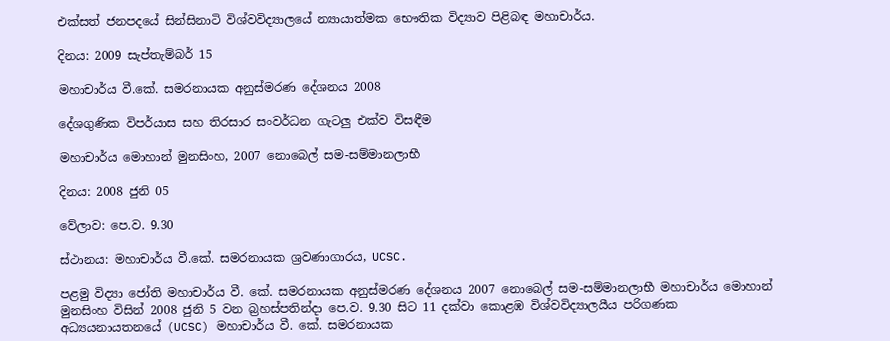එක්සත් ජනපදයේ සින්සිනාටි විශ්වවිද්‍යාලයේ න්‍යායාත්මක භෞතික විද්‍යාව පිළිබඳ මහාචාර්ය.

දිනය: 2009 සැප්තැම්බර් 15

මහාචාර්ය වී.කේ. සමරනායක අනුස්මරණ දේශනය 2008

දේශගුණික විපර්යාස සහ තිරසාර සංවර්ධන ගැටලු එක්ව විසඳීම

මහාචාර්ය මොහාන් මුනසිංහ, 2007 නොබෙල් සම-සම්මානලාභී

දිනය: 2008 ජුනි 05

වේලාව: පෙ.ව. 9.30

ස්ථානය: මහාචාර්ය වී.කේ. සමරනායක ශ්‍රවණාගාරය, UCSC.

පළමු විද්‍යා ජෝති මහාචාර්ය වී. කේ. සමරනායක අනුස්මරණ දේශනය 2007 නොබෙල් සම-සම්මානලාභී මහාචාර්ය මොහාන් මුනසිංහ විසින් 2008 ජුනි 5 වන බ්‍රහස්පතින්දා පෙ.ව. 9.30 සිට 11 දක්වා කොළඹ විශ්වවිද්‍යාලයීය පරිගණක අධ්‍යයනායතනයේ (UCSC) මහාචාර්ය වී. කේ. සමරනායක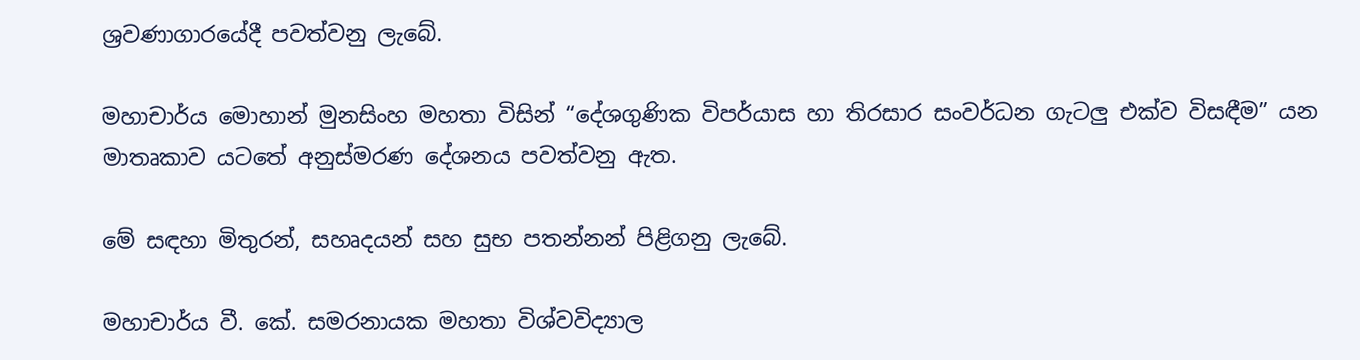ශ්‍රවණාගාරයේදී පවත්වනු ලැබේ.

මහාචාර්ය මොහාන් මුනසිංහ මහතා විසින් “දේශගුණික විපර්යාස හා තිරසාර සංවර්ධන ගැටලු එක්ව විසඳීම” යන මාතෘකාව යටතේ අනුස්මරණ දේශනය පවත්වනු ඇත.

මේ සඳහා මිතුරන්, සහෘදයන් සහ සුභ පතන්නන් පිළිගනු ලැබේ.

මහාචාර්ය වී. කේ. සමරනායක මහතා විශ්වවිද්‍යාල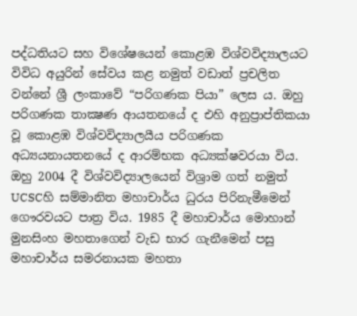පද්ධතියට සහ විශේෂයෙන් කොළඹ විශ්වවිද්‍යාලයට විවිධ අයුරින් සේවය කළ නමුත් වඩාත් ප්‍රචලිත වන්නේ ශ්‍රී ලංකාවේ “පරිගණක පියා” ලෙස ය. ඔහු පරිගණක තාක්‍ෂණ ආයතනයේ ද එහි අනුප්‍රාප්තිකයා වූ කොළඹ විශ්වවිද්‍යාලයීය පරිගණක අධ්‍යයනායතනයේ ද ආරම්භක අධ්‍යක්ෂවරයා විය. ඔහු 2004 දී විශ්වවිද්‍යාලයෙන් විශ්‍රාම ගත් නමුත් UCSCහි සම්මානිත මහාචාර්ය ධුරය පිරිනැමීමෙන් ගෞරවයට පාත්‍ර විය. 1985 දී මහාචාර්ය මොහාන් මුනසිංහ මහතාගෙන් වැඩ භාර ගැනීමෙන් පසු මහාචාර්ය සමරනායක මහතා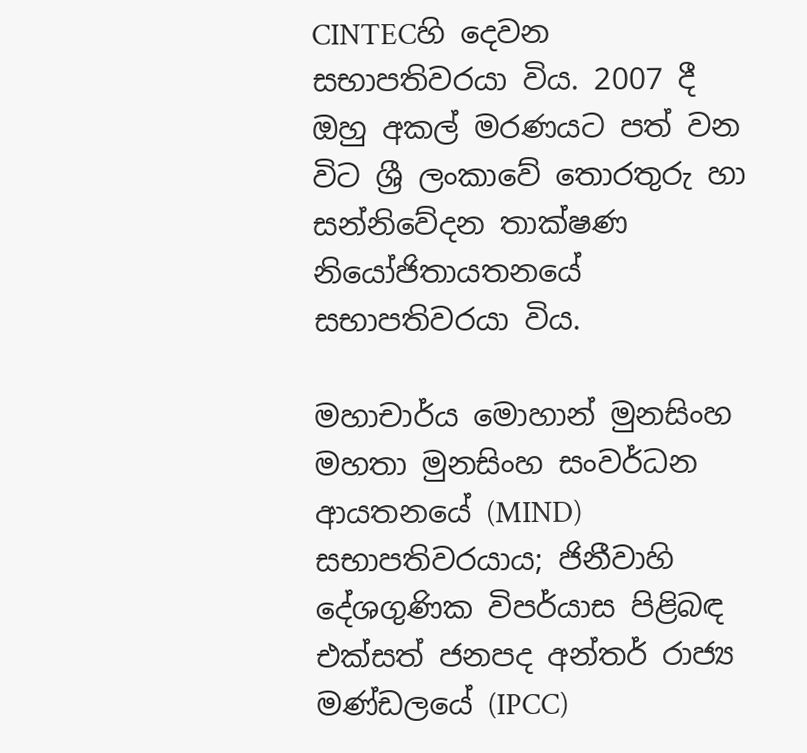CINTECහි දෙවන සභාපතිවරයා විය. 2007 දී ඔහු අකල් මරණයට පත් වන විට ශ්‍රී ලංකාවේ තොරතුරු හා සන්නිවේදන තාක්ෂණ නියෝජිතායතනයේ සභාපතිවරයා විය.

මහාචාර්ය මොහාන් මුනසිංහ මහතා මුනසිංහ සංවර්ධන ආයතනයේ (MIND) සභාපතිවරයාය; ජිනීවාහි දේශගුණික විපර්යාස පිළිබඳ එක්සත් ජනපද අන්තර් රාජ්‍ය මණ්ඩලයේ (IPCC)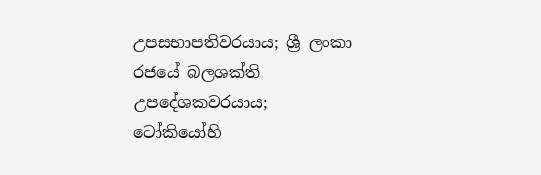උපසභාපතිවරයාය; ශ්‍රී ලංකා රජයේ බලශක්ති උපදේශකවරයාය; ටෝකියෝහි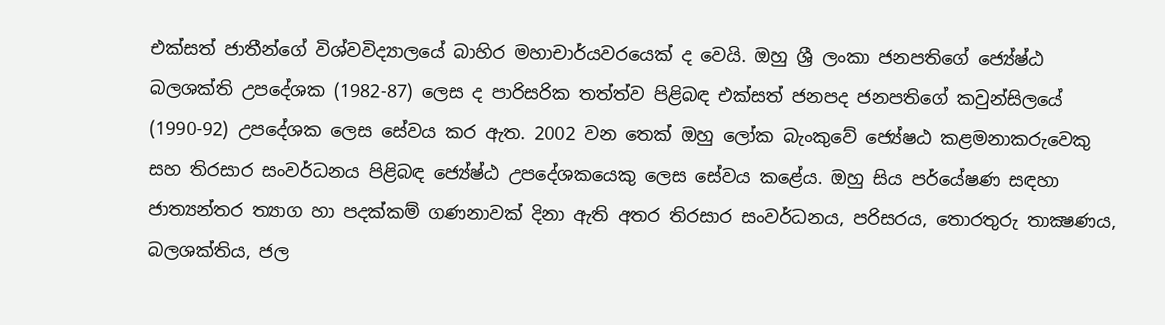එක්සත් ජාතීන්ගේ විශ්වවිද්‍යාලයේ බාහිර මහාචාර්යවරයෙක් ද වෙයි. ඔහු ශ්‍රී ලංකා ජනපතිගේ ජ්‍යේෂ්ඨ බලශක්ති උපදේශක (1982-87) ලෙස ද පාරිසරික තත්ත්ව පිළිබඳ එක්සත් ජනපද ජනපතිගේ කවුන්සිලයේ (1990-92) උපදේශක ලෙස සේවය කර ඇත. 2002 වන තෙක් ඔහු ලෝක බැංකුවේ ජ්‍යේෂඨ කළමනාකරුවෙකු සහ තිරසාර සංවර්ධනය පිළිබඳ ජ්‍යේෂ්ඨ උපදේශකයෙකු ලෙස සේවය කළේය. ඔහු සිය පර්යේෂණ සඳහා ජාත්‍යන්තර ත්‍යාග හා පදක්කම් ගණනාවක් දිනා ඇති අතර තිරසාර සංවර්ධනය, පරිසරය, තොරතුරු තාක්‍ෂණය, බලශක්තිය, ජල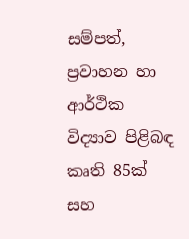සම්පත්, ප්‍රවාහන හා ආර්ථික විද්‍යාව පිළිබඳ කෘති 85ක් සහ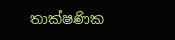තාක්ෂණික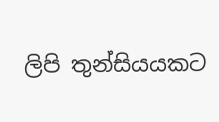ලිපි තුන්සියයකට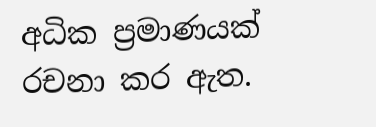අධික ප්‍රමාණයක් රචනා කර ඇත.